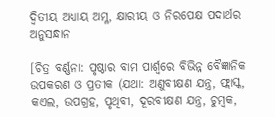ଦ୍ବିତୀୟ ଅଧ୍ୟାୟ ଅମ୍ଳ, କ୍ଷାରୀୟ ଓ ନିରପେକ୍ଷ ପଦାର୍ଥର ଅନୁସନ୍ଧାନ

[ଚିତ୍ର ବର୍ଣ୍ଣନା: ପୃଷ୍ଠାର ବାମ ପାର୍ଶ୍ୱରେ ବିଭିନ୍ନ ବୈଜ୍ଞାନିକ ଉପକରଣ ଓ ପ୍ରତୀକ (ଯଥା: ଅଣୁବୀକ୍ଷଣ ଯନ୍ତ୍ର, ଫ୍ଲାସ୍କ, କଏଲ, ଉପଗ୍ରହ, ପୃଥିବୀ, ଦୂରବୀକ୍ଷଣ ଯନ୍ତ୍ର, ଚୁମ୍ବକ,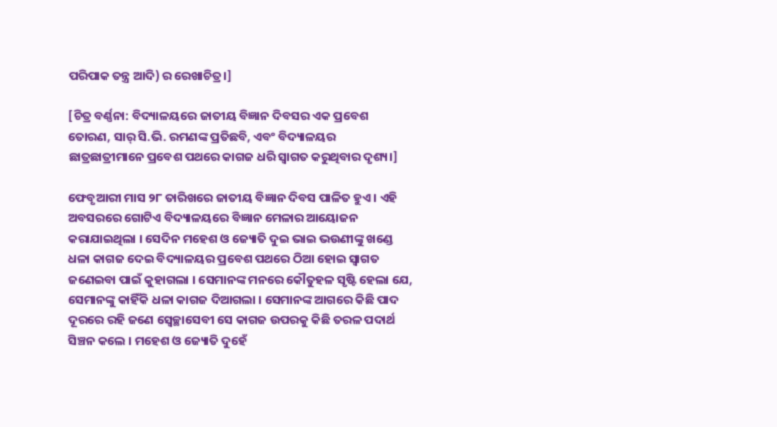ପରିପାକ ତନ୍ତ୍ର ଆଦି) ର ରେଖାଚିତ୍ର।]

[ଚିତ୍ର ବର୍ଣ୍ଣନା: ବିଦ୍ୟାଳୟରେ ଜାତୀୟ ବିଜ୍ଞାନ ଦିବସର ଏକ ପ୍ରବେଶ ତୋରଣ, ସାର୍ ସି.ଭି. ରମଣଙ୍କ ପ୍ରତିଛବି, ଏବଂ ବିଦ୍ୟାଳୟର ଛାତ୍ରଛାତ୍ରୀମାନେ ପ୍ରବେଶ ପଥରେ କାଗଜ ଧରି ସ୍ୱାଗତ କରୁଥିବାର ଦୃଶ୍ୟ।]

ଫେବୃଆରୀ ମାସ ୨୮ ତାରିଖରେ ଜାତୀୟ ବିଜ୍ଞାନ ଦିବସ ପାଳିତ ହୁଏ । ଏହି ଅବସରରେ ଗୋଟିଏ ବିଦ୍ୟାଳୟରେ ବିଜ୍ଞାନ ମେଳାର ଆୟୋଜନ କରାଯାଇଥିଲା । ସେଦିନ ମହେଶ ଓ ଜ୍ୟୋତି ଦୁଇ ଭାଇ ଭଉଣୀଙ୍କୁ ଖଣ୍ଡେ ଧଳା କାଗଜ ଦେଇ ବିଦ୍ୟାଳୟର ପ୍ରବେଶ ପଥରେ ଠିଆ ହୋଇ ସ୍ଵାଗତ ଜଣେଇବା ପାଇଁ କୁହାଗଲା । ସେମାନଙ୍କ ମନରେ କୌତୁହଳ ସୃଷ୍ଟି ହେଲା ଯେ, ସେମାନଙ୍କୁ କାହିଁକି ଧଳା କାଗଜ ଦିଆଗଲା । ସେମାନଙ୍କ ଆଗରେ କିଛି ପାଦ ଦୂରରେ ରହି ଜଣେ ସ୍ୱେଚ୍ଛାସେବୀ ସେ କାଗଜ ଉପରକୁ କିଛି ତରଳ ପଦାର୍ଥ ସିଞ୍ଚନ କଲେ । ମହେଶ ଓ ଜ୍ୟୋତି ଦୁହେଁ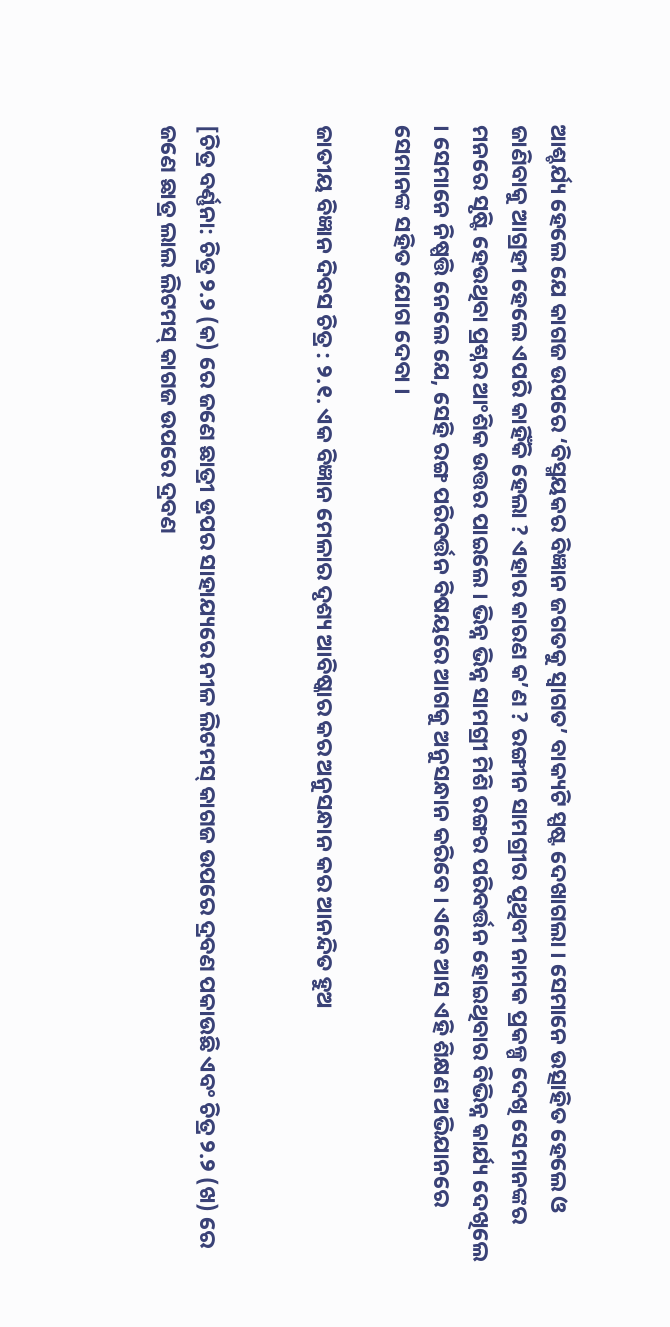ଆଶ୍ଚର୍ଯ୍ୟ ହେଲେ ଯେ କାଗଜ ଉପରେ ‘ବିସ୍ମୟକର ବିଜ୍ଞାନ ଜଗତକୁ ସ୍ବାଗତ’ ବାକ୍ୟଟି ସ୍ପଷ୍ଟ ଦେଖାଗଲା । ସେମାନେ ଉତ୍ସାହିତ ହେଲେ ଓ ଜାଣିବାକୁ ଆଗ୍ରହୀ ହେଲେ ଏପରି କାହିଁକି ହେଲା ? ଏହାର କାରଣ କ’ଣ ? ରଙ୍ଗୀନ ସାମଗ୍ରୀର ପୃଥିବୀ ନାମକ ପ୍ରକଳ୍ପ ଦେଖି ସେମାନଙ୍କର ମନରେ ସୃଷ୍ଟି ହେଉଥିବା ପ୍ରଶ୍ନର ଆଂଶିକ ଉତ୍ତର ପାଇଲେ । ଭିନ୍ନ ଭିନ୍ନ ସାମଗ୍ରୀ ମିଶି ରଙ୍ଗର ପରିବର୍ତ୍ତନ ହୋଇଥିବାର ବିଭିନ୍ନ କାର୍ଯ୍ୟ ଦେଖିଲେ । ସେମାନେ ନିଷ୍ପତ୍ତି ନେଲେ ଯେ, ସେହି ରଙ୍ଗ ପରିବର୍ତ୍ତନ ବିଷୟରେ ଆଗକୁ ଅନୁସନ୍ଧାନ କରିବେ । ଏବେ ଆସ ଏହି ଶିକ୍ଷଣ ଅଭିଯାନରେ ସେମାନଙ୍କ ସହିତ ଯୋଗ ଦେବା ।

ଜାତୀୟ ବିଜ୍ଞାନ ଦିବସ ଚିତ୍ର : ୨.୧. ଏକ ବିଜ୍ଞାନ ମେଳାର ଦୃଶ୍ୟ ଆବିଷ୍କାର କର ଅନୁସନ୍ଧାନ କର ଆନନ୍ଦିତ ହୁଅ


[ଚିତ୍ର ବର୍ଣ୍ଣନା: ଚିତ୍ର ୨.୨ (କ) ରେ ଜଣେ ଛାତ୍ରୀ ଡ୍ରପର ସାହାଯ୍ୟରେ ନୀଳ ଲିଟମସ୍ କାଗଜ ଉପରେ ଦ୍ରବଣ ପକାଉଛି ଏବଂ ଚିତ୍ର ୨.୨ (ଖ) ରେ ଜଣେ ଛାତ୍ର ଲାଲ ଲିଟମସ୍ କାଗଜ ଉପରେ ଦ୍ରବଣ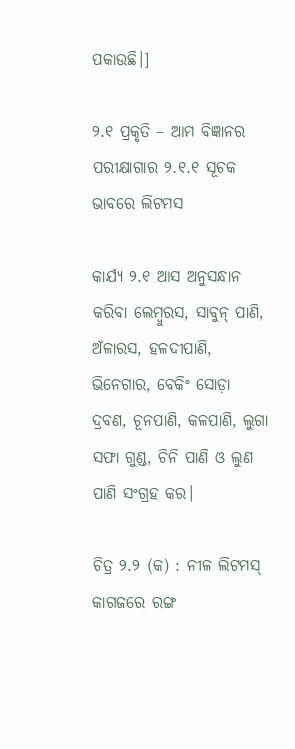ପକାଉଛି।]

୨.୧ ପ୍ରକୃତି – ଆମ ବିଜ୍ଞାନର ପରୀକ୍ଷାଗାର ୨.୧.୧ ସୂଚକ ଭାବରେ ଲିଟମସ

କାର୍ଯ୍ୟ ୨.୧ ଆସ ଅନୁସନ୍ଧାନ କରିବା ଲେମ୍ବୁରସ, ସାବୁନ୍ ପାଣି, ଅଁଳାରସ, ହଳଦୀପାଣି, ଭିନେଗାର, ବେକିଂ ସୋଡ଼ା ଦ୍ରବଣ, ଚୂନପାଣି, କଳପାଣି, ଲୁଗା ସଫା ଗୁଣ୍ଡ, ଚିନି ପାଣି ଓ ଲୁଣ ପାଣି ସଂଗ୍ରହ କର।

ଚିତ୍ର ୨.୨ (କ) : ନୀଳ ଲିଟମସ୍ କାଗଜରେ ରଙ୍ଗ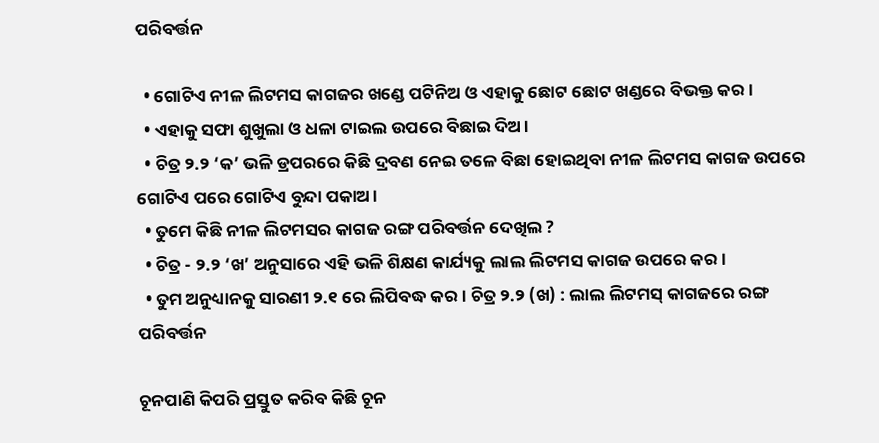ପରିବର୍ତ୍ତନ

  • ଗୋଟିଏ ନୀଳ ଲିଟମସ କାଗଜର ଖଣ୍ଡେ ପଟିନିଅ ଓ ଏହାକୁ ଛୋଟ ଛୋଟ ଖଣ୍ଡରେ ବିଭକ୍ତ କର।
  • ଏହାକୁ ସଫା ଶୁଖୁଲା ଓ ଧଳା ଟାଇଲ ଉପରେ ବିଛାଇ ଦିଅ।
  • ଚିତ୍ର ୨.୨ ‘କ’ ଭଳି ଡ୍ରପରରେ କିଛି ଦ୍ରବଣ ନେଇ ତଳେ ବିଛା ହୋଇଥିବା ନୀଳ ଲିଟମସ କାଗଜ ଉପରେ ଗୋଟିଏ ପରେ ଗୋଟିଏ ବୁନ୍ଦା ପକାଅ।
  • ତୁମେ କିଛି ନୀଳ ଲିଟମସର କାଗଜ ରଙ୍ଗ ପରିବର୍ତ୍ତନ ଦେଖିଲ ?
  • ଚିତ୍ର - ୨.୨ ‘ଖ’ ଅନୁସାରେ ଏହି ଭଳି ଶିକ୍ଷଣ କାର୍ଯ୍ୟକୁ ଲାଲ ଲିଟମସ କାଗଜ ଉପରେ କର।
  • ତୁମ ଅନୁଧ୍ୟାନକୁ ସାରଣୀ ୨.୧ ରେ ଲିପିବଦ୍ଧ କର। ଚିତ୍ର ୨.୨ (ଖ) : ଲାଲ ଲିଟମସ୍ କାଗଜରେ ରଙ୍ଗ ପରିବର୍ତ୍ତନ

ଚୂନପାଣି କିପରି ପ୍ରସ୍ତୁତ କରିବ କିଛି ଚୂନ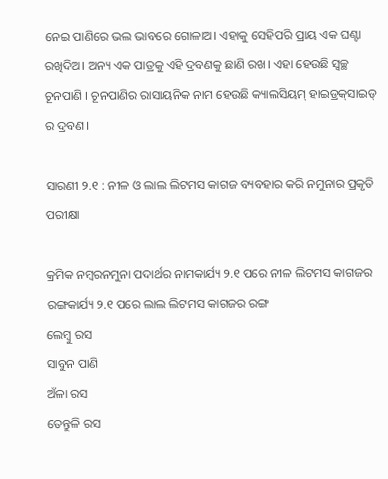ନେଇ ପାଣିରେ ଭଲ ଭାବରେ ଗୋଳାଅ। ଏହାକୁ ସେହିପରି ପ୍ରାୟ ଏକ ଘଣ୍ଟା ରଖିଦିଅ। ଅନ୍ୟ ଏକ ପାତ୍ରକୁ ଏହି ଦ୍ରବଣକୁ ଛାଣି ରଖ। ଏହା ହେଉଛି ସ୍ୱଚ୍ଛ ଚୂନପାଣି । ଚୂନପାଣିର ରାସାୟନିକ ନାମ ହେଉଛି କ୍ୟାଲସିୟମ୍ ହାଇଡ୍ରକ୍‌ସାଇଡ୍ ର ଦ୍ରବଣ।

ସାରଣୀ ୨.୧ : ନୀଳ ଓ ଲାଲ ଲିଟମସ କାଗଜ ବ୍ୟବହାର କରି ନମୁନାର ପ୍ରକୃତି ପରୀକ୍ଷା

କ୍ରମିକ ନମ୍ବରନମୁନା ପଦାର୍ଥର ନାମକାର୍ଯ୍ୟ ୨.୧ ପରେ ନୀଳ ଲିଟମସ କାଗଜର ରଙ୍ଗକାର୍ଯ୍ୟ ୨.୧ ପରେ ଲାଲ ଲିଟମସ କାଗଜର ରଙ୍ଗ
ଲେମ୍ବୁ ରସ
ସାବୁନ ପାଣି
ଅଁଳା ରସ
ତେନ୍ତୁଳି ରସ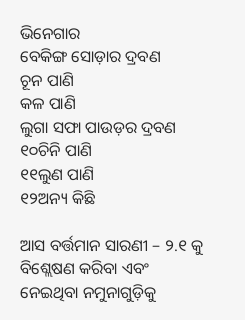ଭିନେଗାର
ବେକିଙ୍ଗ ସୋଡ଼ାର ଦ୍ରବଣ
ଚୂନ ପାଣି
କଳ ପାଣି
ଲୁଗା ସଫା ପାଉଡ଼ର ଦ୍ରବଣ
୧୦ଚିନି ପାଣି
୧୧ଲୁଣ ପାଣି
୧୨ଅନ୍ୟ କିଛି

ଆସ ବର୍ତ୍ତମାନ ସାରଣୀ – ୨.୧ କୁ ବିଶ୍ଲେଷଣ କରିବା ଏବଂ ନେଇଥିବା ନମୁନାଗୁଡ଼ିକୁ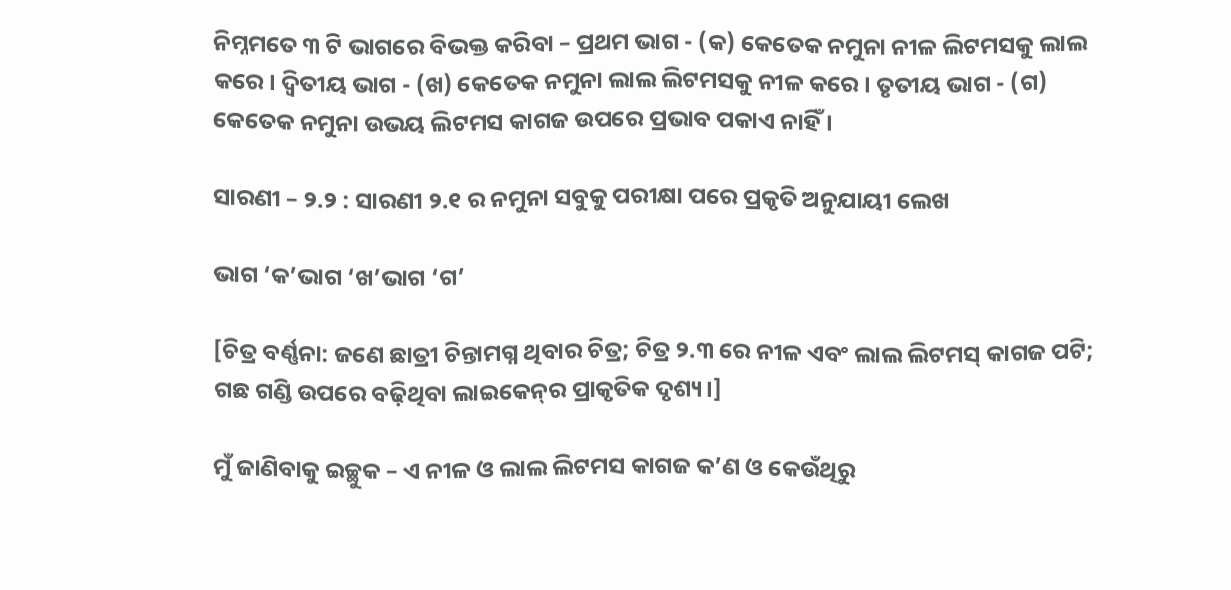ନିମ୍ନମତେ ୩ ଟି ଭାଗରେ ବିଭକ୍ତ କରିବା – ପ୍ରଥମ ଭାଗ - (କ) କେତେକ ନମୁନା ନୀଳ ଲିଟମସକୁ ଲାଲ କରେ। ଦ୍ଵିତୀୟ ଭାଗ - (ଖ) କେତେକ ନମୁନା ଲାଲ ଲିଟମସକୁ ନୀଳ କରେ। ତୃତୀୟ ଭାଗ - (ଗ) କେତେକ ନମୁନା ଉଭୟ ଲିଟମସ କାଗଜ ଉପରେ ପ୍ରଭାବ ପକାଏ ନାହିଁ ।

ସାରଣୀ – ୨.୨ : ସାରଣୀ ୨.୧ ର ନମୁନା ସବୁକୁ ପରୀକ୍ଷା ପରେ ପ୍ରକୃତି ଅନୁଯାୟୀ ଲେଖ

ଭାଗ ‘କ’ଭାଗ ‘ଖ’ଭାଗ ‘ଗ’

[ଚିତ୍ର ବର୍ଣ୍ଣନା: ଜଣେ ଛାତ୍ରୀ ଚିନ୍ତାମଗ୍ନ ଥିବାର ଚିତ୍ର; ଚିତ୍ର ୨.୩ ରେ ନୀଳ ଏବଂ ଲାଲ ଲିଟମସ୍ କାଗଜ ପଟି; ଗଛ ଗଣ୍ଡି ଉପରେ ବଢ଼ିଥିବା ଲାଇକେନ୍‌ର ପ୍ରାକୃତିକ ଦୃଶ୍ୟ।]

ମୁଁ ଜାଣିବାକୁ ଇଚ୍ଛୁକ – ଏ ନୀଳ ଓ ଲାଲ ଲିଟମସ କାଗଜ କ’ଣ ଓ କେଉଁଥିରୁ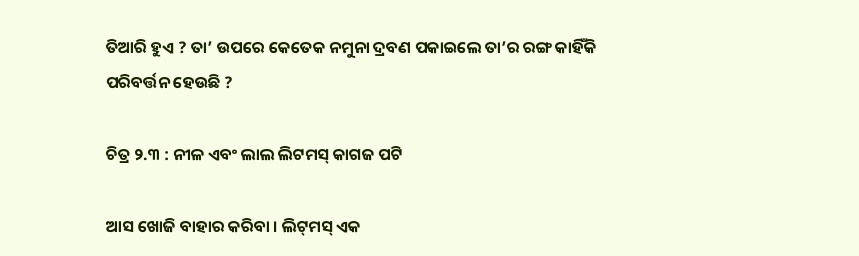ତିଆରି ହୁଏ ? ତା’ ଉପରେ କେତେକ ନମୁନା ଦ୍ରବଣ ପକାଇଲେ ତା’ର ରଙ୍ଗ କାହିଁକି ପରିବର୍ତ୍ତନ ହେଉଛି ?

ଚିତ୍ର ୨.୩ : ନୀଳ ଏବଂ ଲାଲ ଲିଟମସ୍ କାଗଜ ପଟି

ଆସ ଖୋଜି ବାହାର କରିବା । ଲିଟ୍‌ମସ୍ ଏକ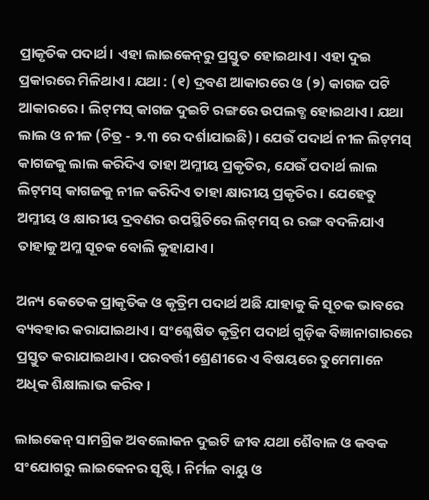ପ୍ରାକୃତିକ ପଦାର୍ଥ। ଏହା ଲାଇକେନ୍‌ରୁ ପ୍ରସ୍ତୁତ ହୋଇଥାଏ। ଏହା ଦୁଇ ପ୍ରକାରରେ ମିଳିଥାଏ। ଯଥା : (୧) ଦ୍ରବଣ ଆକାରରେ ଓ (୨) କାଗଜ ପଟି ଆକାରରେ । ଲିଟ୍‌ମସ୍ କାଗଜ ଦୁଇଟି ରଙ୍ଗରେ ଉପଲବ୍ଧ ହୋଇଥାଏ। ଯଥା ଲାଲ ଓ ନୀଳ (ଚିତ୍ର - ୨.୩ ରେ ଦର୍ଶାଯାଇଛି)। ଯେଉଁ ପଦାର୍ଥ ନୀଳ ଲିଟ୍‌ମସ୍ କାଗଜକୁ ଲାଲ କରିଦିଏ ତାହା ଅମ୍ଳୀୟ ପ୍ରକୃତିର, ଯେଉଁ ପଦାର୍ଥ ଲାଲ ଲିଟ୍‌ମସ୍ କାଗଜକୁ ନୀଳ କରିଦିଏ ତାହା କ୍ଷାରୀୟ ପ୍ରକୃତିର । ଯେହେତୁ ଅମ୍ଳୀୟ ଓ କ୍ଷାରୀୟ ଦ୍ରବଣର ଉପସ୍ଥିତିରେ ଲିଟ୍‌ମସ୍ ର ରଙ୍ଗ ବଦଳିଯାଏ ତାହାକୁ ଅମ୍ଳ ସୂଚକ ବୋଲି କୁହାଯାଏ।

ଅନ୍ୟ କେତେକ ପ୍ରାକୃତିକ ଓ କୃତ୍ରିମ ପଦାର୍ଥ ଅଛି ଯାହାକୁ କି ସୂଚକ ଭାବରେ ବ୍ୟବହାର କରାଯାଇଥାଏ। ସଂଶ୍ଳେଷିତ କୃତ୍ରିମ ପଦାର୍ଥ ଗୁଡ଼ିକ ବିଜ୍ଞାନାଗାରରେ ପ୍ରସ୍ତୁତ କରାଯାଇଥାଏ। ପରବର୍ତ୍ତୀ ଶ୍ରେଣୀରେ ଏ ବିଷୟରେ ତୁମେମାନେ ଅଧିକ ଶିକ୍ଷାଲାଭ କରିବ।

ଲାଇକେନ୍ ସାମଗ୍ରିକ ଅବଲୋକନ ଦୁଇଟି ଜୀବ ଯଥା ଶୈବାଳ ଓ କବକ ସଂଯୋଗରୁ ଲାଇକେନର ସୃଷ୍ଟି । ନିର୍ମଳ ବାୟୁ ଓ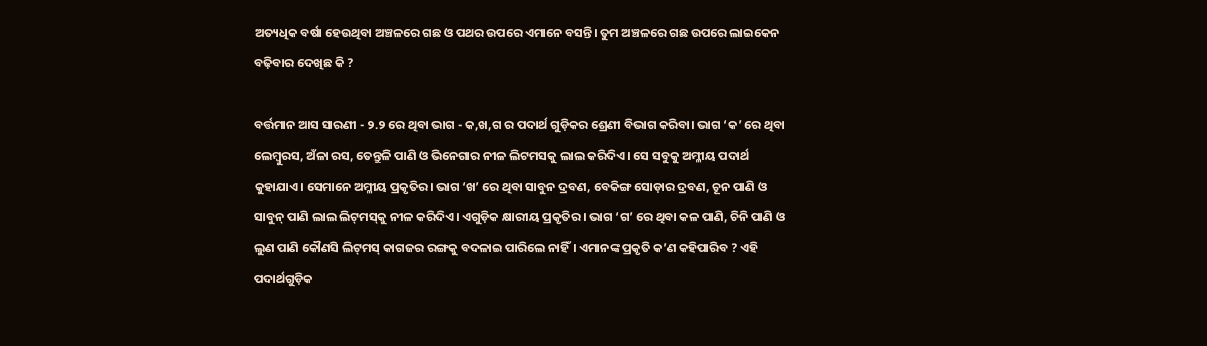ଅତ୍ୟଧିକ ବର୍ଷା ହେଉଥିବା ଅଞ୍ଚଳରେ ଗଛ ଓ ପଥର ଉପରେ ଏମାନେ ବସନ୍ତି। ତୁମ ଅଞ୍ଚଳରେ ଗଛ ଉପରେ ଲାଇକେନ ବଢ଼ିବାର ଦେଖିଛ କି ?

ବର୍ତ୍ତମାନ ଆସ ସାରଣୀ - ୨.୨ ରେ ଥିବା ଭାଗ - କ,ଖ,ଗ ର ପଦାର୍ଥ ଗୁଡ଼ିକର ଶ୍ରେଣୀ ବିଭାଗ କରିବା। ଭାଗ ‘କ’ ରେ ଥିବା ଲେମ୍ବୁରସ, ଅଁଳା ରସ, ତେନ୍ତୁଳି ପାଣି ଓ ଭିନେଗାର ନୀଳ ଲିଟମସକୁ ଲାଲ କରିଦିଏ। ସେ ସବୁକୁ ଅମ୍ଳୀୟ ପଦାର୍ଥ କୁହାଯାଏ। ସେମାନେ ଅମ୍ଳୀୟ ପ୍ରକୃତିର। ଭାଗ ‘ଖ’ ରେ ଥିବା ସାବୁନ ଦ୍ରବଣ, ବେକିଙ୍ଗ ସୋଡ଼ାର ଦ୍ରବଣ, ଚୂନ ପାଣି ଓ ସାବୁନ୍ ପାଣି ଲାଲ ଲିଟ୍‌ମସ୍‌କୁ ନୀଳ କରିଦିଏ। ଏଗୁଡ଼ିକ କ୍ଷାରୀୟ ପ୍ରକୃତିର । ଭାଗ ‘ଗ’ ରେ ଥିବା କଳ ପାଣି, ଚିନି ପାଣି ଓ ଲୁଣ ପାଣି କୌଣସି ଲିଟ୍‌ମସ୍ କାଗଜର ରଙ୍ଗକୁ ବଦଳାଇ ପାରିଲେ ନାହିଁ। ଏମାନଙ୍କ ପ୍ରକୃତି କ’ଣ କହିପାରିବ ? ଏହି ପଦାର୍ଥଗୁଡ଼ିକ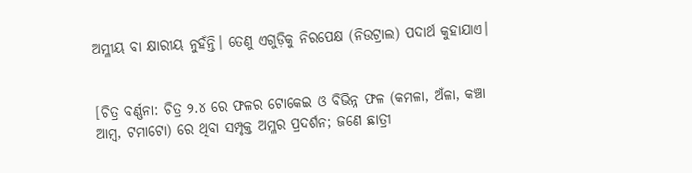ଅମ୍ଳୀୟ ବା କ୍ଷାରୀୟ ନୁହଁନ୍ତି। ତେଣୁ ଏଗୁଡ଼ିକୁ ନିରପେକ୍ଷ (ନିଉଟ୍ରାଲ) ପଦାର୍ଥ କୁହାଯାଏ।


[ଚିତ୍ର ବର୍ଣ୍ଣନା: ଚିତ୍ର ୨.୪ ରେ ଫଳର ଟୋକେଇ ଓ ବିଭିନ୍ନ ଫଳ (କମଳା, ଅଁଳା, କଞ୍ଚା ଆମ୍ବ, ଟମାଟୋ) ରେ ଥିବା ସମ୍ପୃକ୍ତ ଅମ୍ଳର ପ୍ରଦର୍ଶନ; ଜଣେ ଛାତ୍ରୀ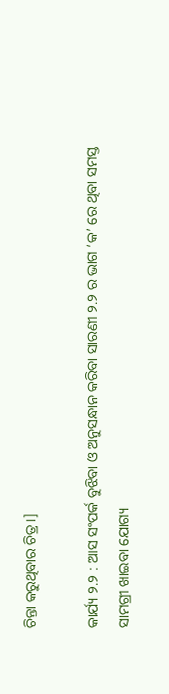ଚିନ୍ତା କରୁଥିବାର ଚିତ୍ର।]

କାର୍ଯ୍ୟ ୨.୨ : ଆସ ସଂପର୍କ ବୁଝିବା ଓ ଅନୁସନ୍ଧାନ କରିବା ସାରଣୀ ୨.୨ ର ଭାଗ ‘କ’ ରେ ଥିବା ସମସ୍ତ ସାମଗ୍ରୀ ଖାଇବା ଯୋଗ୍ୟ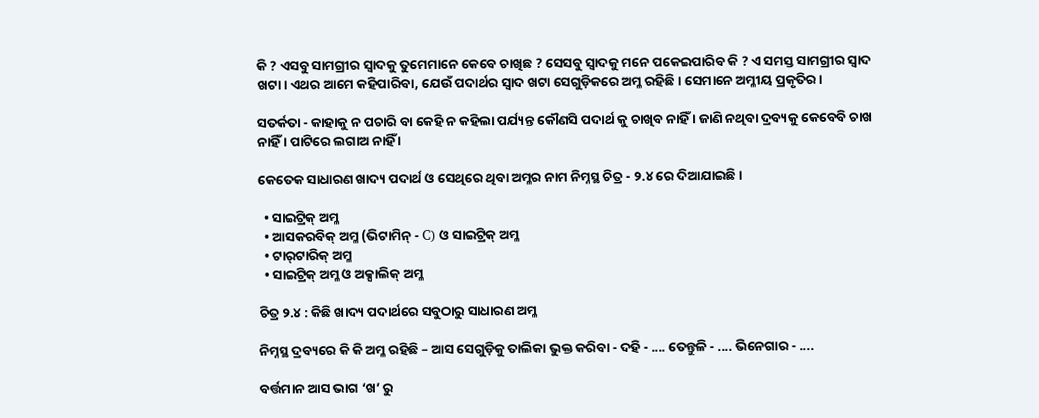କି ? ଏସବୁ ସାମଗ୍ରୀର ସ୍ୱାଦକୁ ତୁମେମାନେ କେବେ ଚାଖିଛ ? ସେସବୁ ସ୍ୱାଦକୁ ମନେ ପକେଇପାରିବ କି ? ଏ ସମସ୍ତ ସାମଗ୍ରୀର ସ୍ଵାଦ ଖଟା। ଏଥର ଆମେ କହିପାରିବା, ଯେଉଁ ପଦାର୍ଥର ସ୍ଵାଦ ଖଟା ସେଗୁଡ଼ିକରେ ଅମ୍ଳ ରହିଛି। ସେମାନେ ଅମ୍ଳୀୟ ପ୍ରକୃତିର।

ସତର୍କତା - କାହାକୁ ନ ପଚାରି ବା କେହି ନ କହିଲା ପର୍ଯ୍ୟନ୍ତ କୌଣସି ପଦାର୍ଥ କୁ ଚାଖିବ ନାହିଁ । ଜାଣି ନଥିବା ଦ୍ରବ୍ୟକୁ କେବେବି ଚାଖ ନାହିଁ । ପାଟିରେ ଲଗାଅ ନାହିଁ ।

କେତେକ ସାଧାରଣ ଖାଦ୍ୟ ପଦାର୍ଥ ଓ ସେଥିରେ ଥିବା ଅମ୍ଳର ନାମ ନିମ୍ନସ୍ଥ ଚିତ୍ର - ୨.୪ ରେ ଦିଆଯାଇଛି।

  • ସାଇଟ୍ରିକ୍ ଅମ୍ଳ
  • ଆସକରବିକ୍ ଅମ୍ଳ (ଭିଟାମିନ୍ - C) ଓ ସାଇଟ୍ରିକ୍ ଅମ୍ଳ
  • ଟାର୍‌ଟାରିକ୍ ଅମ୍ଳ
  • ସାଇଟ୍ରିକ୍ ଅମ୍ଳ ଓ ଅକ୍ସାଲିକ୍ ଅମ୍ଳ

ଚିତ୍ର ୨.୪ : କିଛି ଖାଦ୍ୟ ପଦାର୍ଥରେ ସବୁଠାରୁ ସାଧାରଣ ଅମ୍ଳ

ନିମ୍ନସ୍ଥ ଦ୍ରବ୍ୟରେ କି କି ଅମ୍ଳ ରହିଛି – ଆସ ସେଗୁଡ଼ିକୁ ତାଲିକା ଭୁକ୍ତ କରିବା - ଦହି - .... ତେନ୍ତୁଳି - .... ଭିନେଗାର - ....

ବର୍ତ୍ତମାନ ଆସ ଭାଗ ‘ଖ’ ରୁ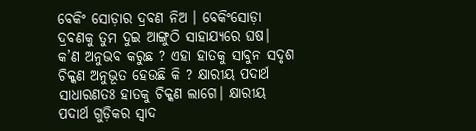ବେକିଂ ସୋଡ଼ାର ଦ୍ରବଣ ନିଅ । ବେକିଂସୋଡ଼ା ଦ୍ରବଣକୁ ତୁମ ଦୁଇ ଆଙ୍ଗୁଠି ସାହାଯ୍ୟରେ ଘଷ। କ’ଣ ଅନୁଭବ କରୁଛ ? ଏହା ହାତକୁ ସାବୁନ ସଦୃଶ ଚିକ୍କଣ ଅନୁଭୂତ ହେଉଛି କି ? କ୍ଷାରୀୟ ପଦାର୍ଥ ସାଧାରଣତଃ ହାତକୁ ଚିକ୍କଣ ଲାଗେ। କ୍ଷାରୀୟ ପଦାର୍ଥ ଗୁଡ଼ିକର ସ୍ୱାଦ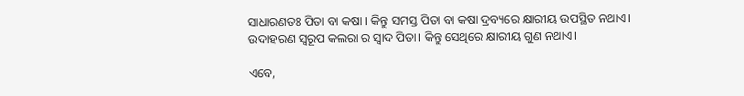ସାଧାରଣତଃ ପିତା ବା କଷା । କିନ୍ତୁ ସମସ୍ତ ପିତା ବା କଷା ଦ୍ରବ୍ୟରେ କ୍ଷାରୀୟ ଉପସ୍ଥିତ ନଥାଏ। ଉଦାହରଣ ସ୍ୱରୂପ କଲରା ର ସ୍ଵାଦ ପିତା। କିନ୍ତୁ ସେଥିରେ କ୍ଷାରୀୟ ଗୁଣ ନଥାଏ।

ଏବେ,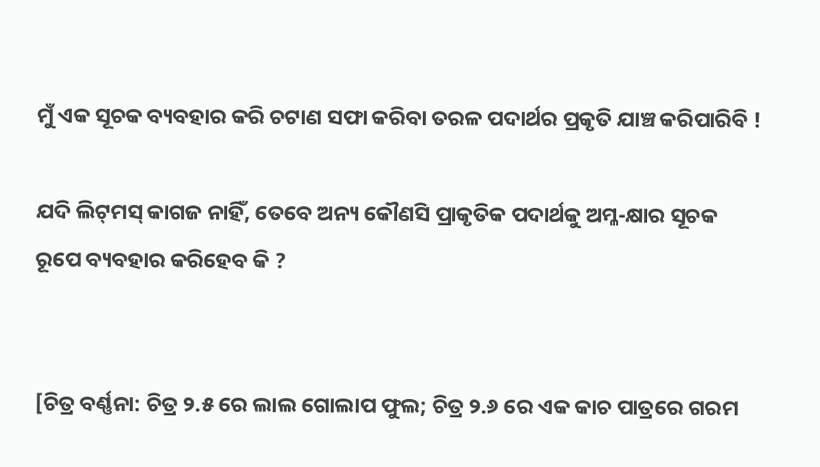ମୁଁ ଏକ ସୂଚକ ବ୍ୟବହାର କରି ଚଟାଣ ସଫା କରିବା ତରଳ ପଦାର୍ଥର ପ୍ରକୃତି ଯାଞ୍ଚ କରିପାରିବି !

ଯଦି ଲିଟ୍‌ମସ୍ କାଗଜ ନାହିଁ, ତେବେ ଅନ୍ୟ କୌଣସି ପ୍ରାକୃତିକ ପଦାର୍ଥକୁ ଅମ୍ଳ-କ୍ଷାର ସୂଚକ ରୂପେ ବ୍ୟବହାର କରିହେବ କି ?


[ଚିତ୍ର ବର୍ଣ୍ଣନା: ଚିତ୍ର ୨.୫ ରେ ଲାଲ ଗୋଲାପ ଫୁଲ; ଚିତ୍ର ୨.୬ ରେ ଏକ କାଚ ପାତ୍ରରେ ଗରମ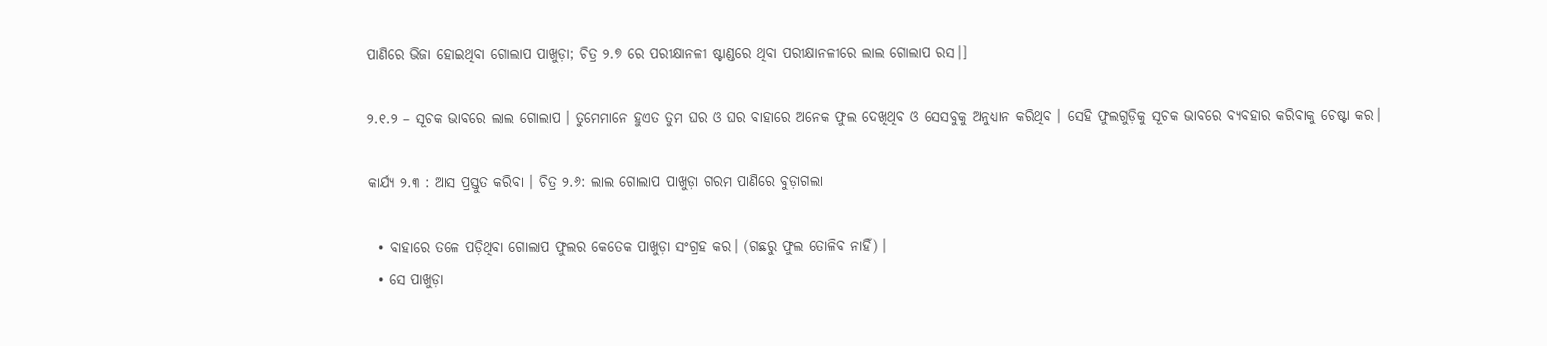ପାଣିରେ ଭିଜା ହୋଇଥିବା ଗୋଲାପ ପାଖୁଡ଼ା; ଚିତ୍ର ୨.୭ ରେ ପରୀକ୍ଷାନଳୀ ଷ୍ଟାଣ୍ଡରେ ଥିବା ପରୀକ୍ଷାନଳୀରେ ଲାଲ ଗୋଲାପ ରସ।]

୨.୧.୨ – ସୂଚକ ଭାବରେ ଲାଲ ଗୋଲାପ । ତୁମେମାନେ ହୁଏତ ତୁମ ଘର ଓ ଘର ବାହାରେ ଅନେକ ଫୁଲ ଦେଖିଥିବ ଓ ସେସବୁକୁ ଅନୁଧ୍ୟାନ କରିଥିବ । ସେହି ଫୁଲଗୁଡ଼ିକୁ ସୂଚକ ଭାବରେ ବ୍ୟବହାର କରିବାକୁ ଚେଷ୍ଟା କର।

କାର୍ଯ୍ୟ ୨.୩ : ଆସ ପ୍ରସ୍ତୁତ କରିବା । ଚିତ୍ର ୨.୬: ଲାଲ ଗୋଲାପ ପାଖୁଡ଼ା ଗରମ ପାଣିରେ ବୁଡ଼ାଗଲା

  • ବାହାରେ ତଳେ ପଡ଼ିଥିବା ଗୋଲାପ ଫୁଲର କେତେକ ପାଖୁଡ଼ା ସଂଗ୍ରହ କର। (ଗଛରୁ ଫୁଲ ତୋଳିବ ନାହିଁ) ।
  • ସେ ପାଖୁଡ଼ା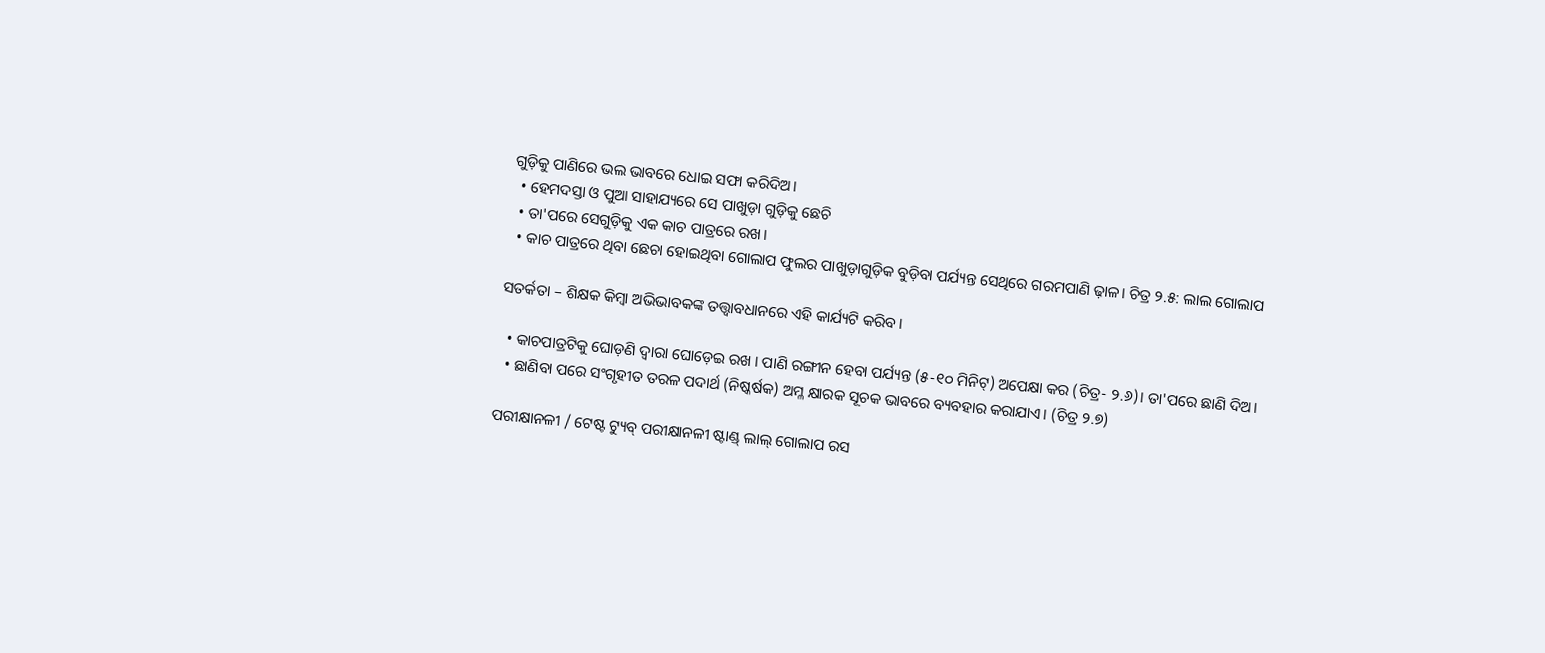ଗୁଡ଼ିକୁ ପାଣିରେ ଭଲ ଭାବରେ ଧୋଇ ସଫା କରିଦିଅ।
  • ହେମଦସ୍ତା ଓ ପୁଆ ସାହାଯ୍ୟରେ ସେ ପାଖୁଡ଼ା ଗୁଡ଼ିକୁ ଛେଚି
  • ତା'ପରେ ସେଗୁଡ଼ିକୁ ଏକ କାଚ ପାତ୍ରରେ ରଖ।
  • କାଚ ପାତ୍ରରେ ଥିବା ଛେଚା ହୋଇଥିବା ଗୋଲାପ ଫୁଲର ପାଖୁଡ଼ାଗୁଡ଼ିକ ବୁଡ଼ିବା ପର୍ଯ୍ୟନ୍ତ ସେଥିରେ ଗରମପାଣି ଢ଼ାଳ। ଚିତ୍ର ୨.୫: ଲାଲ ଗୋଲାପ

ସତର୍କତା – ଶିକ୍ଷକ କିମ୍ବା ଅଭିଭାବକଙ୍କ ତତ୍ତ୍ଵାବଧାନରେ ଏହି କାର୍ଯ୍ୟଟି କରିବ।

  • କାଚପାତ୍ରଟିକୁ ଘୋଡ଼ଣି ଦ୍ବାରା ଘୋଡ଼େଇ ରଖ । ପାଣି ରଙ୍ଗୀନ ହେବା ପର୍ଯ୍ୟନ୍ତ (୫-୧୦ ମିନିଟ୍) ଅପେକ୍ଷା କର (ଚିତ୍ର- ୨.୬)। ତା'ପରେ ଛାଣି ଦିଅ।
  • ଛାଣିବା ପରେ ସଂଗୃହୀତ ତରଳ ପଦାର୍ଥ (ନିଷ୍କର୍ଷକ) ଅମ୍ଳ କ୍ଷାରକ ସୂଚକ ଭାବରେ ବ୍ୟବହାର କରାଯାଏ। (ଚିତ୍ର ୨.୭)

ପରୀକ୍ଷାନଳୀ / ଟେଷ୍ଟ ଟ୍ୟୁବ୍ ପରୀକ୍ଷାନଳୀ ଷ୍ଟାଣ୍ଡ୍ ଲାଲ୍ ଗୋଲାପ ରସ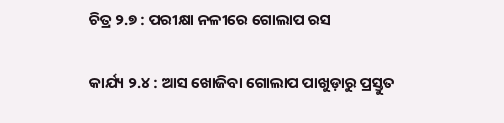ଚିତ୍ର ୨.୭ : ପରୀକ୍ଷା ନଳୀରେ ଗୋଲାପ ରସ

କାର୍ଯ୍ୟ ୨.୪ : ଆସ ଖୋଜିବା ଗୋଲାପ ପାଖୁଡ଼ାରୁ ପ୍ରସ୍ତୁତ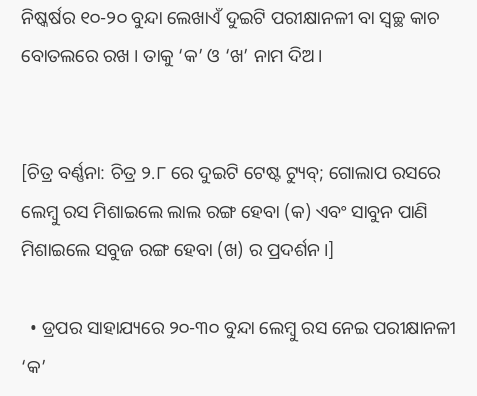ନିଷ୍କର୍ଷର ୧୦-୨୦ ବୁନ୍ଦା ଲେଖାଏଁ ଦୁଇଟି ପରୀକ୍ଷାନଳୀ ବା ସ୍ଵଚ୍ଛ କାଚ ବୋତଲରେ ରଖ । ତାକୁ ‘କ’ ଓ ‘ଖ’ ନାମ ଦିଅ।


[ଚିତ୍ର ବର୍ଣ୍ଣନା: ଚିତ୍ର ୨.୮ ରେ ଦୁଇଟି ଟେଷ୍ଟ ଟ୍ୟୁବ୍; ଗୋଲାପ ରସରେ ଲେମ୍ବୁ ରସ ମିଶାଇଲେ ଲାଲ ରଙ୍ଗ ହେବା (କ) ଏବଂ ସାବୁନ ପାଣି ମିଶାଇଲେ ସବୁଜ ରଙ୍ଗ ହେବା (ଖ) ର ପ୍ରଦର୍ଶନ।]

  • ଡ୍ରପର ସାହାଯ୍ୟରେ ୨୦-୩୦ ବୁନ୍ଦା ଲେମ୍ବୁ ରସ ନେଇ ପରୀକ୍ଷାନଳୀ ‘କ’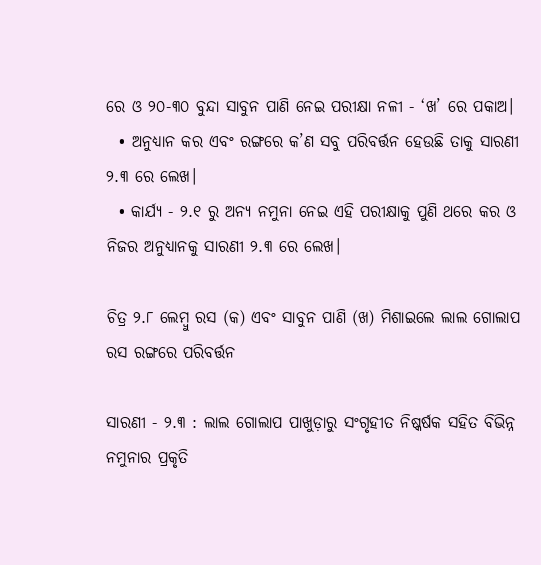ରେ ଓ ୨୦-୩୦ ବୁନ୍ଦା ସାବୁନ ପାଣି ନେଇ ପରୀକ୍ଷା ନଳୀ - ‘ଖ’ ରେ ପକାଅ।
  • ଅନୁଧ୍ୟାନ କର ଏବଂ ରଙ୍ଗରେ କ’ଣ ସବୁ ପରିବର୍ତ୍ତନ ହେଉଛି ତାକୁ ସାରଣୀ ୨.୩ ରେ ଲେଖ।
  • କାର୍ଯ୍ୟ - ୨.୧ ରୁ ଅନ୍ୟ ନମୁନା ନେଇ ଏହି ପରୀକ୍ଷାକୁ ପୁଣି ଥରେ କର ଓ ନିଜର ଅନୁଧ୍ୟାନକୁ ସାରଣୀ ୨.୩ ରେ ଲେଖ।

ଚିତ୍ର ୨.୮ ଲେମ୍ବୁ ରସ (କ) ଏବଂ ସାବୁନ ପାଣି (ଖ) ମିଶାଇଲେ ଲାଲ ଗୋଲାପ ରସ ରଙ୍ଗରେ ପରିବର୍ତ୍ତନ

ସାରଣୀ - ୨.୩ : ଲାଲ ଗୋଲାପ ପାଖୁଡ଼ାରୁ ସଂଗୃହୀତ ନିଷ୍କର୍ଷକ ସହିତ ବିଭିନ୍ନ ନମୁନାର ପ୍ରକୃତି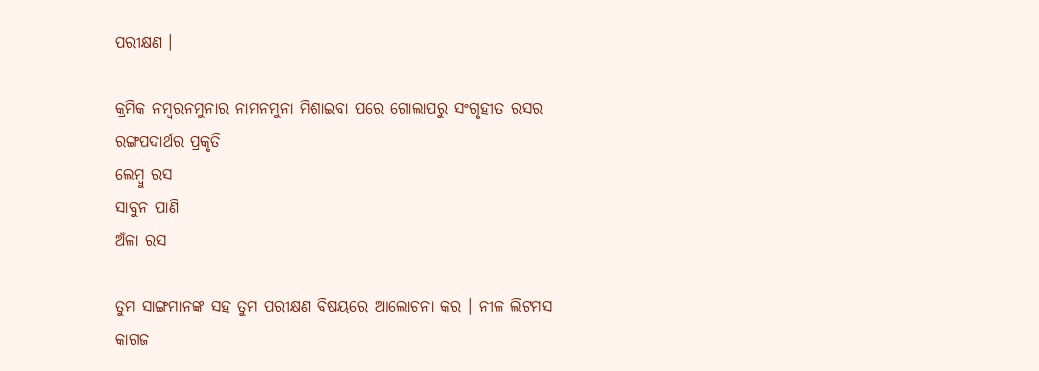ପରୀକ୍ଷଣ ।

କ୍ରମିକ ନମ୍ବରନମୁନାର ନାମନମୁନା ମିଶାଇବା ପରେ ଗୋଲାପରୁ ସଂଗୃହୀତ ରସର ରଙ୍ଗପଦାର୍ଥର ପ୍ରକୃତି
ଲେମ୍ବୁ ରସ
ସାବୁନ ପାଣି
ଅଁଳା ରସ

ତୁମ ସାଙ୍ଗମାନଙ୍କ ସହ ତୁମ ପରୀକ୍ଷଣ ବିଷୟରେ ଆଲୋଚନା କର । ନୀଳ ଲିଟମସ କାଗଜ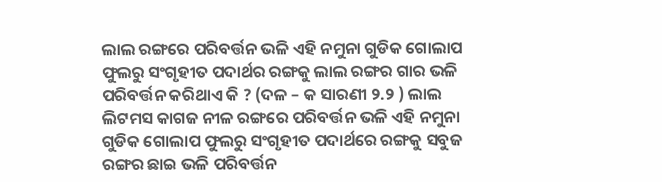ଲାଲ ରଙ୍ଗରେ ପରିବର୍ତ୍ତନ ଭଳି ଏହି ନମୁନା ଗୁଡିକ ଗୋଲାପ ଫୁଲରୁ ସଂଗୃହୀତ ପଦାର୍ଥର ରଙ୍ଗକୁ ଲାଲ ରଙ୍ଗର ଗାର ଭଳି ପରିବର୍ତ୍ତନ କରିଥାଏ କି ? (ଦଳ – କ ସାରଣୀ ୨.୨ ) ଲାଲ ଲିଟମସ କାଗଜ ନୀଳ ରଙ୍ଗରେ ପରିବର୍ତ୍ତନ ଭଳି ଏହି ନମୁନା ଗୁଡିକ ଗୋଲାପ ଫୁଲରୁ ସଂଗୃହୀତ ପଦାର୍ଥରେ ରଙ୍ଗକୁ ସବୁଜ ରଙ୍ଗର ଛାଇ ଭଳି ପରିବର୍ତ୍ତନ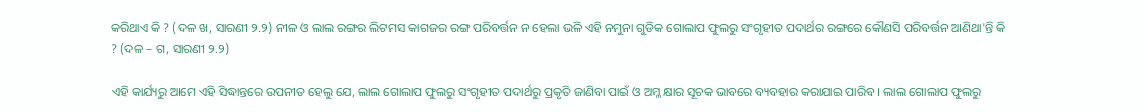କରିଥାଏ କି ? (ଦଳ ଖ, ସାରଣୀ ୨.୨) ନୀଳ ଓ ଲାଲ ରଙ୍ଗର ଲିଟମସ କାଗଜର ରଙ୍ଗ ପରିବର୍ତ୍ତନ ନ ହେଲା ଭଳି ଏହି ନମୁନା ଗୁଡିକ ଗୋଲାପ ଫୁଲରୁ ସଂଗୃହୀତ ପଦାର୍ଥର ରଙ୍ଗରେ କୌଣସି ପରିବର୍ତ୍ତନ ଆଣିଥା'ନ୍ତି କି ? (ଦଳ – ଗ, ସାରଣୀ ୨.୨)

ଏହି କାର୍ଯ୍ୟରୁ ଆମେ ଏହି ସିଦ୍ଧାନ୍ତରେ ଉପନୀତ ହେଲୁ ଯେ, ଲାଲ ଗୋଲାପ ଫୁଲରୁ ସଂଗୃହୀତ ପଦାର୍ଥରୁ ପ୍ରକୃତି ଜାଣିବା ପାଇଁ ଓ ଅମ୍ଳ କ୍ଷାର ସୂଚକ ଭାବରେ ବ୍ୟବହାର କରାଯାଇ ପାରିବ । ଲାଲ ଗୋଲାପ ଫୁଲରୁ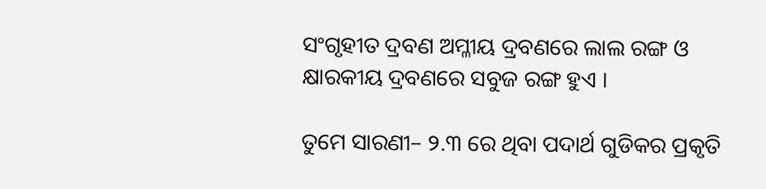ସଂଗୃହୀତ ଦ୍ରବଣ ଅମ୍ଳୀୟ ଦ୍ରବଣରେ ଲାଲ ରଙ୍ଗ ଓ କ୍ଷାରକୀୟ ଦ୍ରବଣରେ ସବୁଜ ରଙ୍ଗ ହୁଏ ।

ତୁମେ ସାରଣୀ– ୨.୩ ରେ ଥିବା ପଦାର୍ଥ ଗୁଡିକର ପ୍ରକୃତି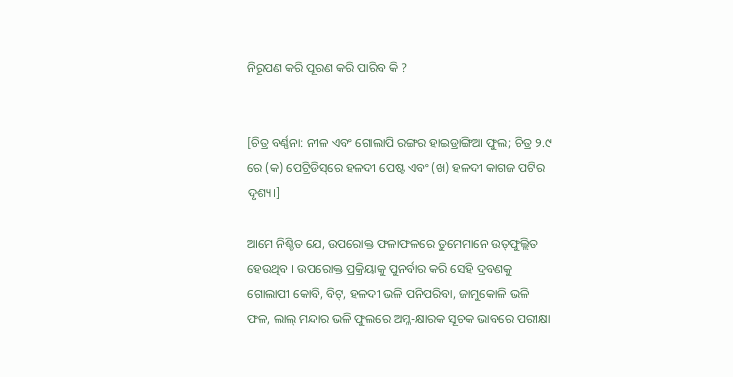ନିରୂପଣ କରି ପୂରଣ କରି ପାରିବ କି ?


[ଚିତ୍ର ବର୍ଣ୍ଣନା: ନୀଳ ଏବଂ ଗୋଲାପି ରଙ୍ଗର ହାଇଡ୍ରାଙ୍ଗିଆ ଫୁଲ; ଚିତ୍ର ୨.୯ ରେ (କ) ପେଟ୍ରିଡିସ୍‌ରେ ହଳଦୀ ପେଷ୍ଟ ଏବଂ (ଖ) ହଳଦୀ କାଗଜ ପଟିର ଦୃଶ୍ୟ।]

ଆମେ ନିଶ୍ଚିତ ଯେ, ଉପରୋକ୍ତ ଫଳାଫଳରେ ତୁମେମାନେ ଉତ୍‌ଫୁଲ୍ଲିତ ହେଉଥିବ । ଉପରୋକ୍ତ ପ୍ରକ୍ରିୟାକୁ ପୁନର୍ବାର କରି ସେହି ଦ୍ରବଣକୁ ଗୋଲାପୀ କୋବି, ବିଟ୍, ହଳଦୀ ଭଳି ପନିପରିବା, ଜାମୁକୋଳି ଭଳି ଫଳ, ଲାଲ୍ ମନ୍ଦାର ଭଳି ଫୁଲରେ ଅମ୍ଳ-କ୍ଷାରକ ସୂଚକ ଭାବରେ ପରୀକ୍ଷା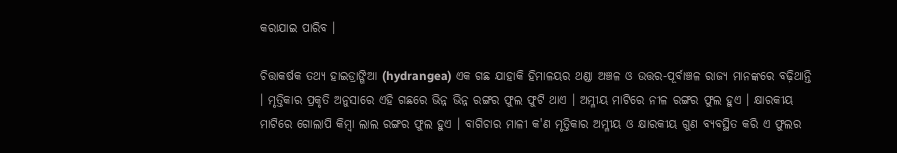କରାଯାଇ ପାରିବ ।

ଚିତ୍ତାକର୍ଷକ ତଥ୍ୟ ହାଇଡ୍ରାଙ୍ଗିଆ (hydrangea) ଏକ ଗଛ ଯାହାକି ହିମାଳୟର ଥଣ୍ଡା ଅଞ୍ଚଳ ଓ ଉତ୍ତର-ପୂର୍ବାଞ୍ଚଳ ରାଜ୍ୟ ମାନଙ୍କରେ ବଢ଼ିଥାନ୍ତି । ମୃତ୍ତିକାର ପ୍ରକୃତି ଅନୁସାରେ ଏହି ଗଛରେ ଭିନ୍ନ ଭିନ୍ନ ରଙ୍ଗର ଫୁଲ ଫୁଟି ଥାଏ । ଅମ୍ଳୀୟ ମାଟିରେ ନୀଳ ରଙ୍ଗର ଫୁଲ ହୁଏ । କ୍ଷାରକୀୟ ମାଟିରେ ଗୋଲାପି କିମ୍ବା ଲାଲ ରଙ୍ଗର ଫୁଲ ହୁଏ । ବାଗିଚାର ମାଳୀ କ'ଣ ମୃତ୍ତିକାର ଅମ୍ଳୀୟ ଓ କ୍ଷାରକୀୟ ଗୁଣ ବ୍ୟବସ୍ଥିତ କରି ଏ ଫୁଲର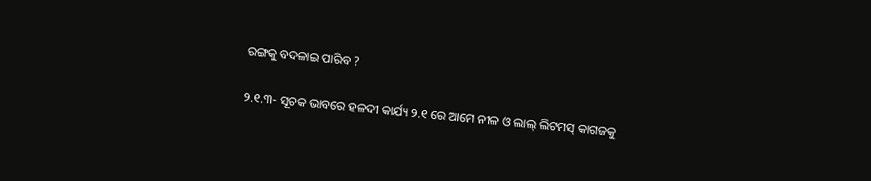ରଙ୍ଗକୁ ବଦଳାଇ ପାରିବ ?

୨.୧.୩- ସୂଚକ ଭାବରେ ହଳଦୀ କାର୍ଯ୍ୟ ୨.୧ ରେ ଆମେ ନୀଳ ଓ ଲାଲ୍ ଲିଟମସ୍ କାଗଜକୁ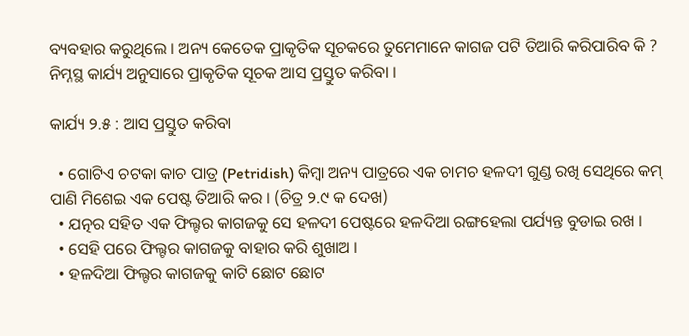ବ୍ୟବହାର କରୁଥିଲେ । ଅନ୍ୟ କେତେକ ପ୍ରାକୃତିକ ସୂଚକରେ ତୁମେମାନେ କାଗଜ ପଟି ତିଆରି କରିପାରିବ କି ? ନିମ୍ନସ୍ଥ କାର୍ଯ୍ୟ ଅନୁସାରେ ପ୍ରାକୃତିକ ସୂଚକ ଆସ ପ୍ରସ୍ତୁତ କରିବା ।

କାର୍ଯ୍ୟ ୨.୫ : ଆସ ପ୍ରସ୍ତୁତ କରିବା

  • ଗୋଟିଏ ଚଟକା କାଚ ପାତ୍ର (Petridish) କିମ୍ବା ଅନ୍ୟ ପାତ୍ରରେ ଏକ ଚାମଚ ହଳଦୀ ଗୁଣ୍ଡ ରଖି ସେଥିରେ କମ୍ ପାଣି ମିଶେଇ ଏକ ପେଷ୍ଟ ତିଆରି କର । (ଚିତ୍ର ୨.୯ କ ଦେଖ)
  • ଯତ୍ନର ସହିତ ଏକ ଫିଲ୍ଟର କାଗଜକୁ ସେ ହଳଦୀ ପେଷ୍ଟରେ ହଳଦିଆ ରଙ୍ଗହେଲା ପର୍ଯ୍ୟନ୍ତ ବୁଡାଇ ରଖ ।
  • ସେହି ପରେ ଫିଲ୍ଟର କାଗଜକୁ ବାହାର କରି ଶୁଖାଅ ।
  • ହଳଦିଆ ଫିଲ୍ଟର କାଗଜକୁ କାଟି ଛୋଟ ଛୋଟ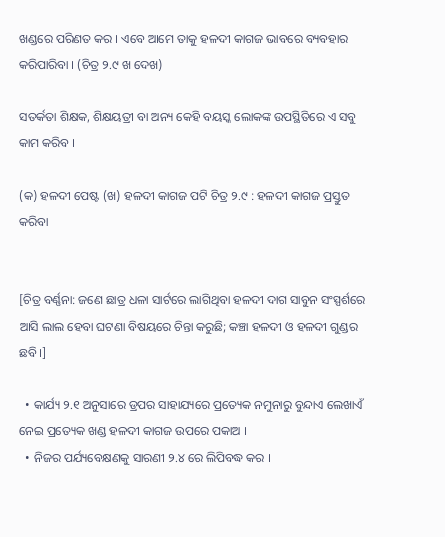ଖଣ୍ଡରେ ପରିଣତ କର । ଏବେ ଆମେ ତାକୁ ହଳଦୀ କାଗଜ ଭାବରେ ବ୍ୟବହାର କରିପାରିବା । (ଚିତ୍ର ୨.୯ ଖ ଦେଖ)

ସତର୍କତା ଶିକ୍ଷକ, ଶିକ୍ଷୟତ୍ରୀ ବା ଅନ୍ୟ କେହି ବୟସ୍କ ଲୋକଙ୍କ ଉପସ୍ଥିତିରେ ଏ ସବୁ କାମ କରିବ ।

(କ) ହଳଦୀ ପେଷ୍ଟ (ଖ) ହଳଦୀ କାଗଜ ପଟି ଚିତ୍ର ୨.୯ : ହଳଦୀ କାଗଜ ପ୍ରସ୍ତୁତ କରିବା


[ଚିତ୍ର ବର୍ଣ୍ଣନା: ଜଣେ ଛାତ୍ର ଧଳା ସାର୍ଟରେ ଲାଗିଥିବା ହଳଦୀ ଦାଗ ସାବୁନ ସଂସ୍ପର୍ଶରେ ଆସି ଲାଲ ହେବା ଘଟଣା ବିଷୟରେ ଚିନ୍ତା କରୁଛି; କଞ୍ଚା ହଳଦୀ ଓ ହଳଦୀ ଗୁଣ୍ଡର ଛବି।]

  • କାର୍ଯ୍ୟ ୨.୧ ଅନୁସାରେ ଡ୍ରପର ସାହାଯ୍ୟରେ ପ୍ରତ୍ୟେକ ନମୁନାରୁ ବୁନ୍ଦାଏ ଲେଖାଏଁ ନେଇ ପ୍ରତ୍ୟେକ ଖଣ୍ଡ ହଳଦୀ କାଗଜ ଉପରେ ପକାଅ ।
  • ନିଜର ପର୍ଯ୍ୟବେକ୍ଷଣକୁ ସାରଣୀ ୨.୪ ରେ ଲିପିବଦ୍ଧ କର ।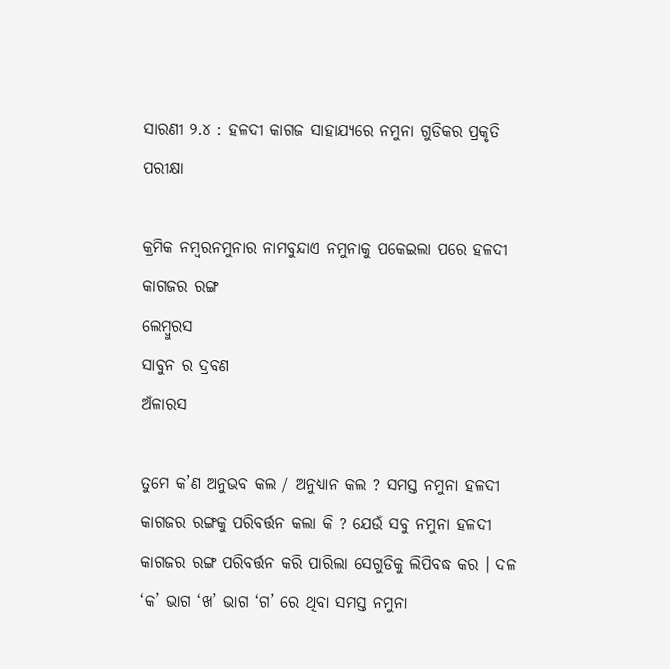ସାରଣୀ ୨.୪ : ହଳଦୀ କାଗଜ ସାହାଯ୍ୟରେ ନମୁନା ଗୁଡିକର ପ୍ରକୃତି ପରୀକ୍ଷା

କ୍ରମିକ ନମ୍ବରନମୁନାର ନାମବୁନ୍ଦାଏ ନମୁନାକୁ ପକେଇଲା ପରେ ହଳଦୀ କାଗଜର ରଙ୍ଗ
ଲେମ୍ବୁରସ
ସାବୁନ ର ଦ୍ରବଣ
ଅଁଳାରସ

ତୁମେ କ’ଣ ଅନୁଭବ କଲ / ଅନୁଧ୍ୟାନ କଲ ? ସମସ୍ତ ନମୁନା ହଳଦୀ କାଗଜର ରଙ୍ଗକୁ ପରିବର୍ତ୍ତନ କଲା କି ? ଯେଉଁ ସବୁ ନମୁନା ହଳଦୀ କାଗଜର ରଙ୍ଗ ପରିବର୍ତ୍ତନ କରି ପାରିଲା ସେଗୁଡିକୁ ଲିପିବଦ୍ଧ କର । ଦଳ ‘କ’ ଭାଗ ‘ଖ’ ଭାଗ ‘ଗ’ ରେ ଥିବା ସମସ୍ତ ନମୁନା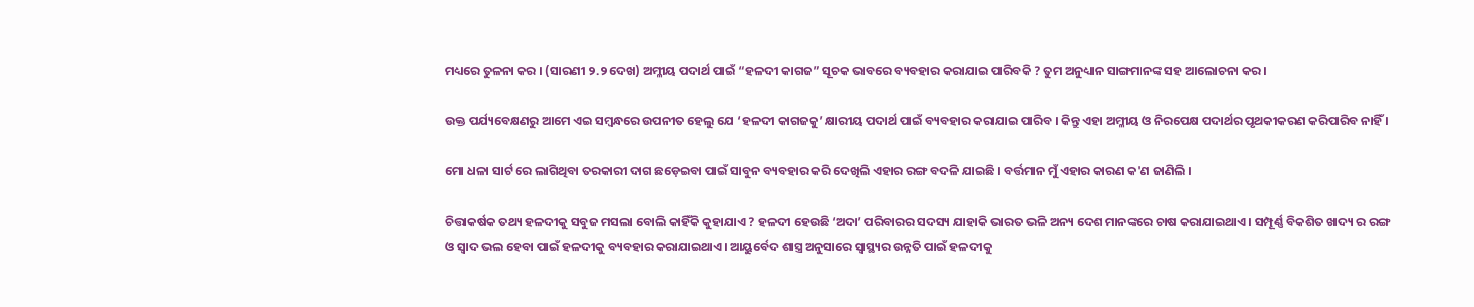ମଧ୍ୟରେ ତୁଳନା କର । (ସାରଣୀ ୨.୨ ଦେଖ) ଅମ୍ଳୀୟ ପଦାର୍ଥ ପାଇଁ “ହଳଦୀ କାଗଜ” ସୂଚକ ଭାବରେ ବ୍ୟବହାର କରାଯାଇ ପାରିବକି ? ତୁମ ଅନୁଧ୍ୟାନ ସାଙ୍ଗମାନଙ୍କ ସହ ଆଲୋଚନା କର ।

ଉକ୍ତ ପର୍ଯ୍ୟବେକ୍ଷଣରୁ ଆମେ ଏଇ ସମ୍ବନ୍ଧରେ ଉପନୀତ ହେଲୁ ଯେ ‘ହଳଦୀ କାଗଜକୁ’ କ୍ଷାରୀୟ ପଦାର୍ଥ ପାଇଁ ବ୍ୟବହାର କରାଯାଇ ପାରିବ । କିନ୍ତୁ ଏହା ଅମ୍ଳୀୟ ଓ ନିରପେକ୍ଷ ପଦାର୍ଥର ପୃଥକୀକରଣ କରିପାରିବ ନାହିଁ ।

ମୋ ଧଳା ସାର୍ଟ ରେ ଲାଗିଥିବା ତରକାରୀ ଦାଗ ଛଡ଼େଇବା ପାଇଁ ସାବୁନ ବ୍ୟବହାର କରି ଦେଖିଲି ଏହାର ରଙ୍ଗ ବଦଳି ଯାଇଛି । ବର୍ତ୍ତମାନ ମୁଁ ଏହାର କାରଣ କ'ଣ ଜାଣିଲି ।

ଚିତ୍ତାକର୍ଷକ ତଥ୍ୟ ହଳଦୀକୁ ସବୁଜ ମସଲା ବୋଲି କାହିଁକି କୁହାଯାଏ ? ହଳଦୀ ହେଉଛି ‘ଅଦା’ ପରିବାରର ସଦସ୍ୟ ଯାହାକି ଭାରତ ଭଳି ଅନ୍ୟ ଦେଶ ମାନଙ୍କରେ ଚାଷ କରାଯାଇଥାଏ । ସମ୍ପୂର୍ଣ୍ଣ ବିକଶିତ ଖାଦ୍ୟ ର ରଙ୍ଗ ଓ ସ୍ଵାଦ ଭଲ ହେବା ପାଇଁ ହଳଦୀକୁ ବ୍ୟବହାର କରାଯାଇଥାଏ। ଆୟୁର୍ବେଦ ଶାସ୍ତ୍ର ଅନୁସାରେ ସ୍ଵାସ୍ଥ୍ୟର ଉନ୍ନତି ପାଇଁ ହଳଦୀକୁ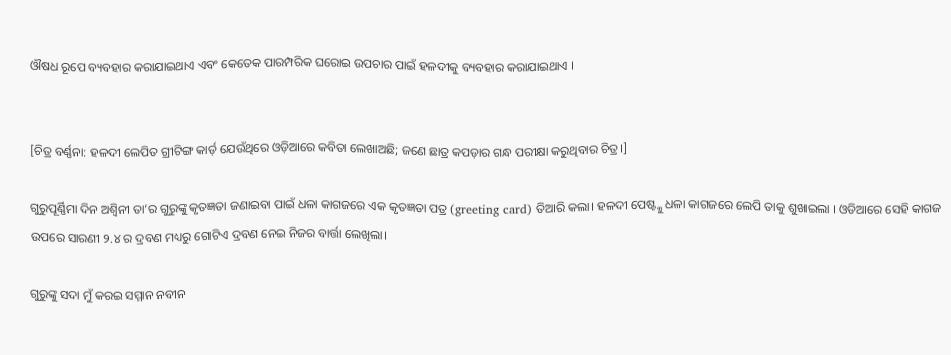ଔଷଧ ରୂପେ ବ୍ୟବହାର କରାଯାଇଥାଏ ଏବଂ କେତେକ ପାରମ୍ପରିକ ଘରୋଇ ଉପଚାର ପାଇଁ ହଳଦୀକୁ ବ୍ୟବହାର କରାଯାଇଥାଏ ।


[ଚିତ୍ର ବର୍ଣ୍ଣନା: ହଳଦୀ ଲେପିତ ଗ୍ରୀଟିଙ୍ଗ କାର୍ଡ଼ ଯେଉଁଥିରେ ଓଡ଼ିଆରେ କବିତା ଲେଖାଅଛି; ଜଣେ ଛାତ୍ର କପଡ଼ାର ଗନ୍ଧ ପରୀକ୍ଷା କରୁଥିବାର ଚିତ୍ର।]

ଗୁରୁପୂର୍ଣ୍ଣିମା ଦିନ ଅଶ୍ବିନୀ ତା’ର ଗୁରୁଙ୍କୁ କୃତଜ୍ଞତା ଜଣାଇବା ପାଇଁ ଧଳା କାଗଜରେ ଏକ କୃତଜ୍ଞତା ପତ୍ର (greeting card) ତିଆରି କଲା। ହଳଦୀ ପେଷ୍ଟ୍କୁ ଧଳା କାଗଜରେ ଲେପି ତାକୁ ଶୁଖାଇଲା । ଓଡିଆରେ ସେହି କାଗଜ ଉପରେ ସାରଣୀ ୨.୪ ର ଦ୍ରବଣ ମଧ୍ୟରୁ ଗୋଟିଏ ଦ୍ରବଣ ନେଇ ନିଜର ବାର୍ତ୍ତା ଲେଖିଲା।

ଗୁରୁଙ୍କୁ ସଦା ମୁଁ କରଇ ସମ୍ମାନ ନବୀନ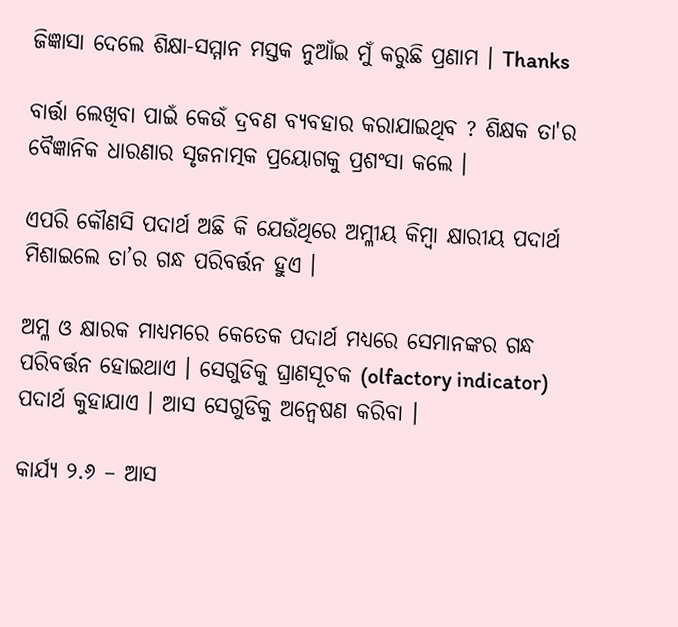ଜିଜ୍ଞାସା ଦେଲେ ଶିକ୍ଷା-ସମ୍ମାନ ମସ୍ତକ ନୁଆଁଇ ମୁଁ କରୁଛି ପ୍ରଣାମ । Thanks

ବାର୍ତ୍ତା ଲେଖିବା ପାଇଁ କେଉଁ ଦ୍ରବଣ ବ୍ୟବହାର କରାଯାଇଥିବ ? ଶିକ୍ଷକ ତା'ର ବୈଜ୍ଞାନିକ ଧାରଣାର ସୃଜନାତ୍ମକ ପ୍ରୟୋଗକୁ ପ୍ରଶଂସା କଲେ ।

ଏପରି କୌଣସି ପଦାର୍ଥ ଅଛି କି ଯେଉଁଥିରେ ଅମ୍ଳୀୟ କିମ୍ବା କ୍ଷାରୀୟ ପଦାର୍ଥ ମିଶାଇଲେ ତା’ର ଗନ୍ଧ ପରିବର୍ତ୍ତନ ହୁଏ ।

ଅମ୍ଳ ଓ କ୍ଷାରକ ମାଧ୍ୟମରେ କେତେକ ପଦାର୍ଥ ମଧ୍ୟରେ ସେମାନଙ୍କର ଗନ୍ଧ ପରିବର୍ତ୍ତନ ହୋଇଥାଏ । ସେଗୁଡିକୁ ଘ୍ରାଣସୂଚକ (olfactory indicator) ପଦାର୍ଥ କୁହାଯାଏ । ଆସ ସେଗୁଡିକୁ ଅନ୍ଵେଷଣ କରିବା ।

କାର୍ଯ୍ୟ ୨.୬ – ଆସ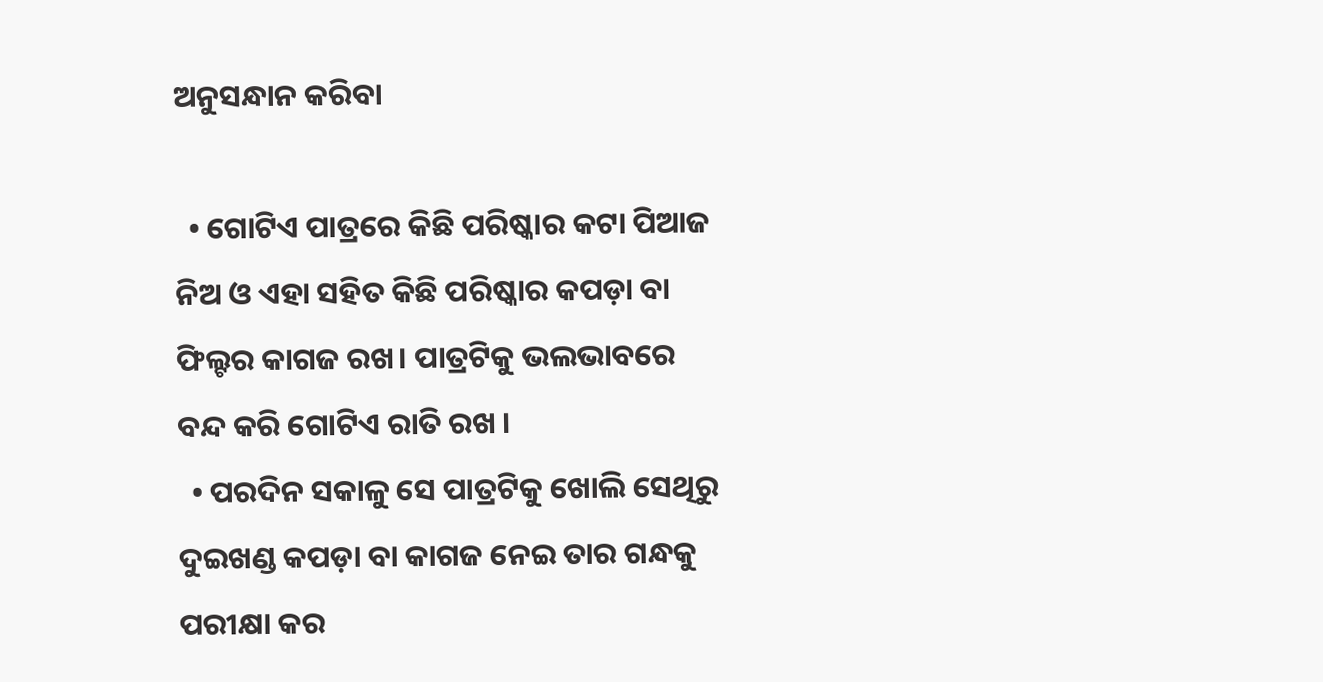ଅନୁସନ୍ଧାନ କରିବା

  • ଗୋଟିଏ ପାତ୍ରରେ କିଛି ପରିଷ୍କାର କଟା ପିଆଜ ନିଅ ଓ ଏହା ସହିତ କିଛି ପରିଷ୍କାର କପଡ଼ା ବା ଫିଲ୍ଟର କାଗଜ ରଖ। ପାତ୍ରଟିକୁ ଭଲଭାବରେ ବନ୍ଦ କରି ଗୋଟିଏ ରାତି ରଖ ।
  • ପରଦିନ ସକାଳୁ ସେ ପାତ୍ରଟିକୁ ଖୋଲି ସେଥିରୁ ଦୁଇଖଣ୍ଡ କପଡ଼ା ବା କାଗଜ ନେଇ ତାର ଗନ୍ଧକୁ ପରୀକ୍ଷା କର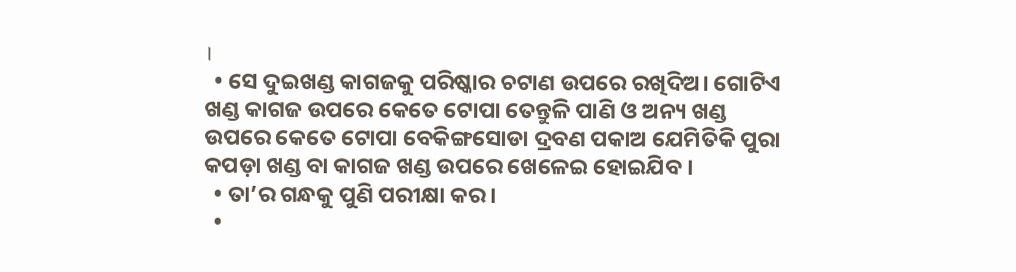।
  • ସେ ଦୁଇଖଣ୍ଡ କାଗଜକୁ ପରିଷ୍କାର ଚଟାଣ ଉପରେ ରଖିଦିଅ। ଗୋଟିଏ ଖଣ୍ଡ କାଗଜ ଉପରେ କେତେ ଟୋପା ତେନ୍ତୁଳି ପାଣି ଓ ଅନ୍ୟ ଖଣ୍ଡ ଉପରେ କେତେ ଟୋପା ବେକିଙ୍ଗସୋଡା ଦ୍ରବଣ ପକାଅ ଯେମିତିକି ପୁରା କପଡ଼ା ଖଣ୍ଡ ବା କାଗଜ ଖଣ୍ଡ ଉପରେ ଖେଳେଇ ହୋଇଯିବ ।
  • ତା’ର ଗନ୍ଧକୁ ପୁଣି ପରୀକ୍ଷା କର ।
  •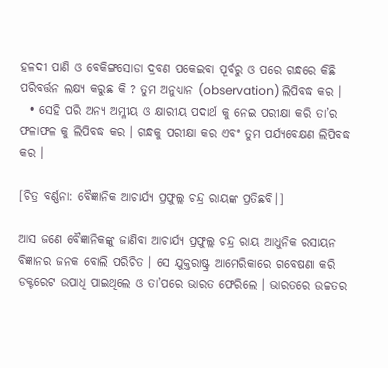ହଳଦୀ ପାଣି ଓ ବେକିଙ୍ଗସୋଡା ଦ୍ରବଣ ପକେଇବା ପୂର୍ବରୁ ଓ ପରେ ଗନ୍ଧରେ କିଛି ପରିବର୍ତ୍ତନ ଲକ୍ଷ୍ୟ କରୁଛ କି ? ତୁମ ଅନୁଧ୍ୟାନ (observation) ଲିପିବଦ୍ଧ କର ।
  • ସେହି ପରି ଅନ୍ୟ ଅମ୍ଳୀୟ ଓ କ୍ଷାରୀୟ ପଦାର୍ଥ କୁ ନେଇ ପରୀକ୍ଷା କରି ତା’ର ଫଳାଫଳ କୁ ଲିପିବଦ୍ଧ କର । ଗନ୍ଧକୁ ପରୀକ୍ଷା କର ଏବଂ ତୁମ ପର୍ଯ୍ୟବେକ୍ଷଣ ଲିପିବଦ୍ଧ କର ।

[ଚିତ୍ର ବର୍ଣ୍ଣନା: ବୈଜ୍ଞାନିକ ଆଚାର୍ଯ୍ୟ ପ୍ରଫୁଲ୍ଲ ଚନ୍ଦ୍ର ରାୟଙ୍କ ପ୍ରତିଛବି।]

ଆସ ଜଣେ ବୈଜ୍ଞାନିକଙ୍କୁ ଜାଣିବା ଆଚାର୍ଯ୍ୟ ପ୍ରଫୁଲ୍ଲ ଚନ୍ଦ୍ର ରାୟ ଆଧୁନିକ ରସାୟନ ବିଜ୍ଞାନର ଜନକ ବୋଲି ପରିଚିତ । ସେ ଯୁକ୍ତରାଷ୍ଟ୍ର ଆମେରିକାରେ ଗବେଷଣା କରି ଡକ୍ଟରେଟ ଉପାଧି ପାଇଥିଲେ ଓ ତା’ପରେ ଭାରତ ଫେରିଲେ । ଭାରତରେ ଉଚ୍ଚତର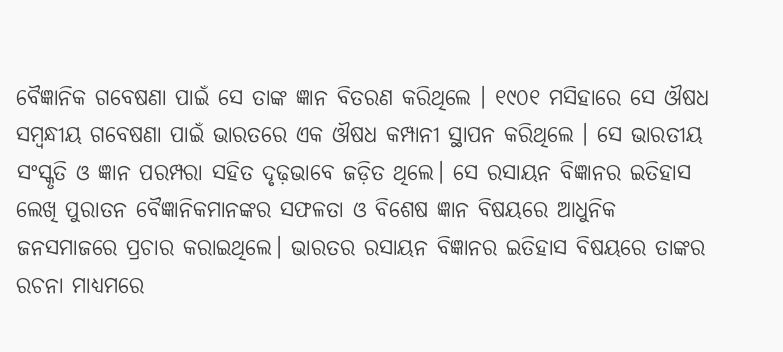ବୈଜ୍ଞାନିକ ଗବେଷଣା ପାଇଁ ସେ ତାଙ୍କ ଜ୍ଞାନ ବିତରଣ କରିଥିଲେ । ୧୯୦୧ ମସିହାରେ ସେ ଔଷଧ ସମ୍ବନ୍ଧୀୟ ଗବେଷଣା ପାଇଁ ଭାରତରେ ଏକ ଔଷଧ କମ୍ପାନୀ ସ୍ଥାପନ କରିଥିଲେ । ସେ ଭାରତୀୟ ସଂସ୍କୃତି ଓ ଜ୍ଞାନ ପରମ୍ପରା ସହିତ ଦୃଢ଼ଭାବେ ଜଡ଼ିତ ଥିଲେ। ସେ ରସାୟନ ବିଜ୍ଞାନର ଇତିହାସ ଲେଖି ପୁରାତନ ବୈଜ୍ଞାନିକମାନଙ୍କର ସଫଳତା ଓ ବିଶେଷ ଜ୍ଞାନ ବିଷୟରେ ଆଧୁନିକ ଜନସମାଜରେ ପ୍ରଚାର କରାଇଥିଲେ। ଭାରତର ରସାୟନ ବିଜ୍ଞାନର ଇତିହାସ ବିଷୟରେ ତାଙ୍କର ରଚନା ମାଧ୍ୟମରେ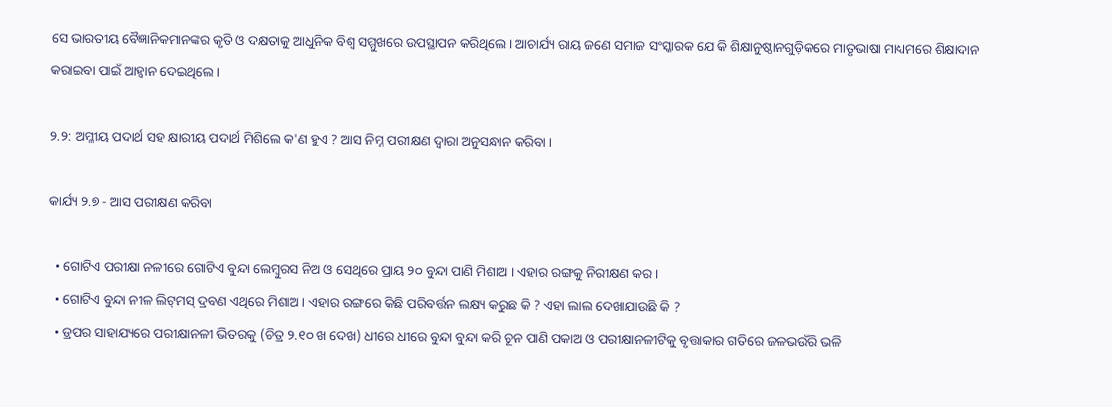ସେ ଭାରତୀୟ ବୈଜ୍ଞାନିକମାନଙ୍କର କୃତି ଓ ଦକ୍ଷତାକୁ ଆଧୁନିକ ବିଶ୍ବ ସମ୍ମୁଖରେ ଉପସ୍ଥାପନ କରିଥିଲେ। ଆଚାର୍ଯ୍ୟ ରାୟ ଜଣେ ସମାଜ ସଂସ୍କାରକ ଯେ କି ଶିକ୍ଷାନୁଷ୍ଠାନଗୁଡ଼ିକରେ ମାତୃଭାଷା ମାଧ୍ୟମରେ ଶିକ୍ଷାଦାନ କରାଇବା ପାଇଁ ଆହ୍ୱାନ ଦେଇଥିଲେ ।

୨.୨: ଅମ୍ଳୀୟ ପଦାର୍ଥ ସହ କ୍ଷାରୀୟ ପଦାର୍ଥ ମିଶିଲେ କ'ଣ ହୁଏ ? ଆସ ନିମ୍ନ ପରୀକ୍ଷଣ ଦ୍ୱାରା ଅନୁସନ୍ଧାନ କରିବା ।

କାର୍ଯ୍ୟ ୨.୭ - ଆସ ପରୀକ୍ଷଣ କରିବା

  • ଗୋଟିଏ ପରୀକ୍ଷା ନଳୀରେ ଗୋଟିଏ ବୁନ୍ଦା ଲେମ୍ବୁରସ ନିଅ ଓ ସେଥିରେ ପ୍ରାୟ ୨୦ ବୁନ୍ଦା ପାଣି ମିଶାଅ । ଏହାର ରଙ୍ଗକୁ ନିରୀକ୍ଷଣ କର ।
  • ଗୋଟିଏ ବୁନ୍ଦା ନୀଳ ଲିଟ୍‌ମସ୍ ଦ୍ରବଣ ଏଥିରେ ମିଶାଅ । ଏହାର ରଙ୍ଗରେ କିଛି ପରିବର୍ତ୍ତନ ଲକ୍ଷ୍ୟ କରୁଛ କି ? ଏହା ଲାଲ ଦେଖାଯାଉଛି କି ?
  • ଡ୍ରପର ସାହାଯ୍ୟରେ ପରୀକ୍ଷାନଳୀ ଭିତରକୁ (ଚିତ୍ର ୨.୧୦ ଖ ଦେଖ) ଧୀରେ ଧୀରେ ବୁନ୍ଦା ବୁନ୍ଦା କରି ଚୂନ ପାଣି ପକାଅ ଓ ପରୀକ୍ଷାନଳୀଟିକୁ ବୃତ୍ତାକାର ଗତିରେ ଜଳଭଉଁରି ଭଳି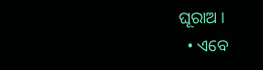ଘୂରାଅ ।
  • ଏବେ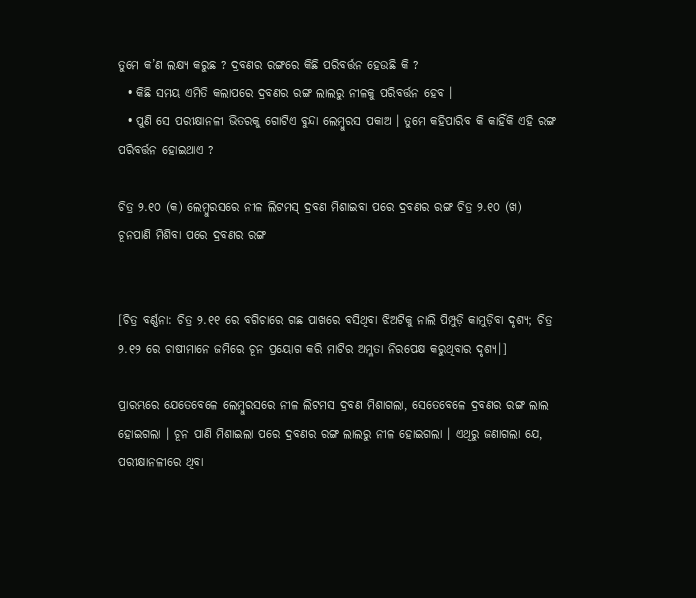ତୁମେ କ’ଣ ଲକ୍ଷ୍ୟ କରୁଛ ? ଦ୍ରବଣର ରଙ୍ଗରେ କିଛି ପରିବର୍ତ୍ତନ ହେଉଛି କି ?
  • କିଛି ସମୟ ଏମିତି କଲାପରେ ଦ୍ରବଣର ରଙ୍ଗ ଲାଲରୁ ନୀଳକୁ ପରିବର୍ତ୍ତନ ହେବ ।
  • ପୁଣି ସେ ପରୀକ୍ଷାନଳୀ ଭିତରକୁ ଗୋଟିଏ ବୁନ୍ଦା ଲେମ୍ବୁରସ ପକାଅ । ତୁମେ କହିପାରିବ କି କାହିଁକି ଏହି ରଙ୍ଗ ପରିବର୍ତ୍ତନ ହୋଇଥାଏ ?

ଚିତ୍ର ୨.୧୦ (କ) ଲେମ୍ବୁରସରେ ନୀଳ ଲିଟମସ୍ ଦ୍ରବଣ ମିଶାଇବା ପରେ ଦ୍ରବଣର ରଙ୍ଗ ଚିତ୍ର ୨.୧୦ (ଖ) ଚୂନପାଣି ମିଶିବା ପରେ ଦ୍ରବଣର ରଙ୍ଗ


[ଚିତ୍ର ବର୍ଣ୍ଣନା: ଚିତ୍ର ୨.୧୧ ରେ ବଗିଚାରେ ଗଛ ପାଖରେ ବସିଥିବା ଝିଅଟିକୁ ନାଲି ପିମ୍ପୁଡ଼ି କାମୁଡ଼ିବା ଦୃଶ୍ୟ; ଚିତ୍ର ୨.୧୨ ରେ ଚାଷୀମାନେ ଜମିରେ ଚୂନ ପ୍ରୟୋଗ କରି ମାଟିର ଅମ୍ଳତା ନିରପେକ୍ଷ କରୁଥିବାର ଦୃଶ୍ୟ।]

ପ୍ରାରମ୍ଭରେ ଯେତେବେଳେ ଲେମ୍ବୁରସରେ ନୀଳ ଲିଟମସ ଦ୍ରବଣ ମିଶାଗଲା, ସେତେବେଳେ ଦ୍ରବଣର ରଙ୍ଗ ଲାଲ ହୋଇଗଲା । ଚୂନ ପାଣି ମିଶାଇଲା ପରେ ଦ୍ରବଣର ରଙ୍ଗ ଲାଲରୁ ନୀଳ ହୋଇଗଲା । ଏଥିରୁ ଜଣାଗଲା ଯେ, ପରୀକ୍ଷାନଳୀରେ ଥିବା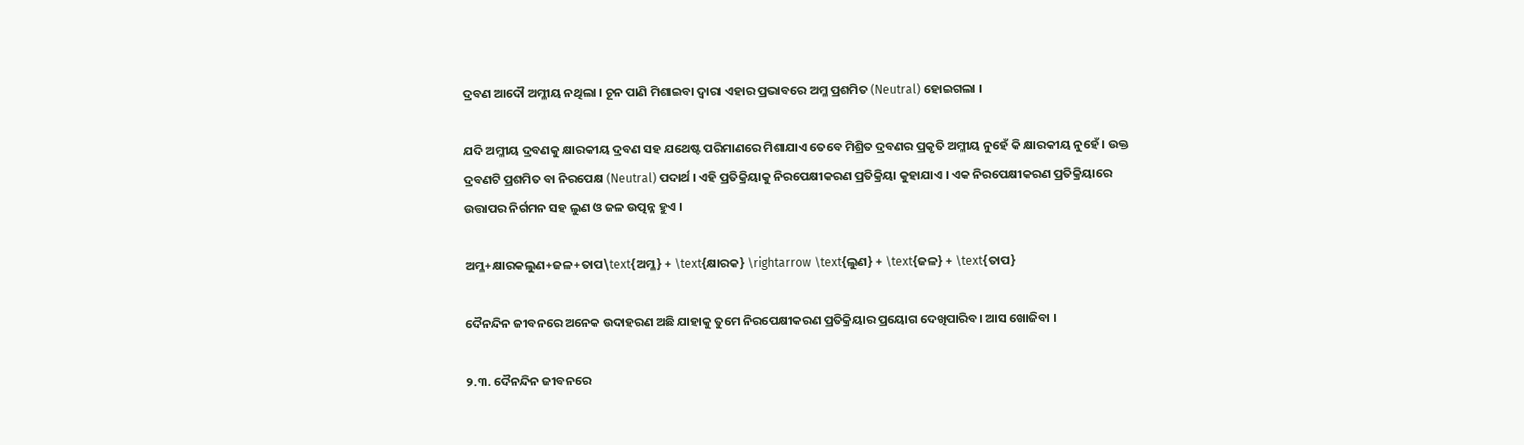ଦ୍ରବଣ ଆଦୌ ଅମ୍ଳୀୟ ନଥିଲା । ଚୂନ ପାଣି ମିଶାଇବା ଦ୍ୱାରା ଏହାର ପ୍ରଭାବରେ ଅମ୍ଳ ପ୍ରଶମିତ (Neutral) ହୋଇଗଲା ।

ଯଦି ଅମ୍ଳୀୟ ଦ୍ରବଣକୁ କ୍ଷାରକୀୟ ଦ୍ରବଣ ସହ ଯଥେଷ୍ଟ ପରିମାଣରେ ମିଶାଯାଏ ତେବେ ମିଶ୍ରିତ ଦ୍ରବଣର ପ୍ରକୃତି ଅମ୍ଳୀୟ ନୁହେଁ କି କ୍ଷାରକୀୟ ନୁହେଁ । ଉକ୍ତ ଦ୍ରବଣଟି ପ୍ରଶମିତ ବା ନିରପେକ୍ଷ (Neutral) ପଦାର୍ଥ । ଏହି ପ୍ରତିକ୍ରିୟାକୁ ନିରପେକ୍ଷୀକରଣ ପ୍ରତିକ୍ରିୟା କୁହାଯାଏ । ଏକ ନିରପେକ୍ଷୀକରଣ ପ୍ରତିକ୍ରିୟାରେ ଉତ୍ତାପର ନିର୍ଗମନ ସହ ଲୁଣ ଓ ଜଳ ଉତ୍ପନ୍ନ ହୁଏ ।

ଅମ୍ଳ+କ୍ଷାରକଲୁଣ+ଜଳ+ତାପ\text{ଅମ୍ଳ} + \text{କ୍ଷାରକ} \rightarrow \text{ଲୁଣ} + \text{ଜଳ} + \text{ତାପ}

ଦୈନନ୍ଦିନ ଜୀବନରେ ଅନେକ ଉଦାହରଣ ଅଛି ଯାହାକୁ ତୁମେ ନିରପେକ୍ଷୀକରଣ ପ୍ରତିକ୍ରିୟାର ପ୍ରୟୋଗ ଦେଖିପାରିବ। ଆସ ଖୋଜିବା ।

୨.୩. ଦୈନନ୍ଦିନ ଜୀବନରେ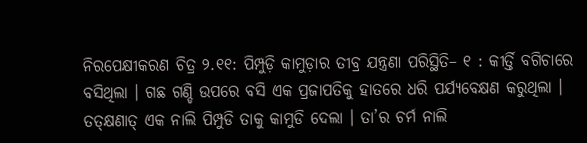ନିରପେକ୍ଷୀକରଣ ଚିତ୍ର ୨.୧୧: ପିମ୍ପୁଡ଼ି କାମୁଡ଼ାର ତୀବ୍ର ଯନ୍ତ୍ରଣା ପରିସ୍ଥିତି– ୧ : କୀର୍ତ୍ତି ବଗିଚାରେ ବସିଥିଲା । ଗଛ ଗଣ୍ଡି ଉପରେ ବସି ଏକ ପ୍ରଜାପତିକୁ ହାତରେ ଧରି ପର୍ଯ୍ୟବେକ୍ଷଣ କରୁଥିଲା । ତତ୍‌କ୍ଷଣାତ୍ ଏକ ନାଲି ପିମ୍ପୁଡି ତାକୁ କାମୁଡି ଦେଲା । ତା’ର ଚର୍ମ ନାଲି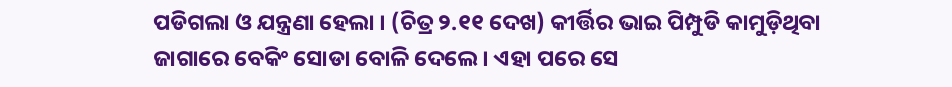ପଡିଗଲା ଓ ଯନ୍ତ୍ରଣା ହେଲା । (ଚିତ୍ର ୨.୧୧ ଦେଖ) କୀର୍ତ୍ତିର ଭାଇ ପିମ୍ପୁଡି କାମୁଡ଼ିଥିବା ଜାଗାରେ ବେକିଂ ସୋଡା ବୋଳି ଦେଲେ । ଏହା ପରେ ସେ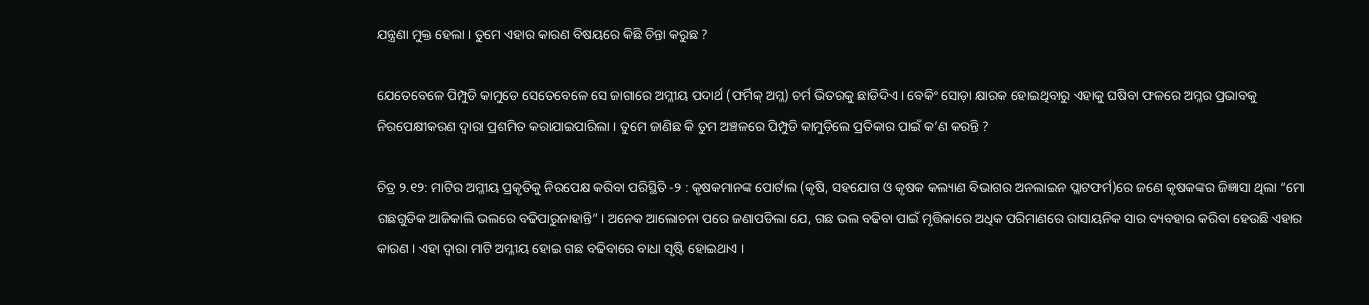ଯନ୍ତ୍ରଣା ମୁକ୍ତ ହେଲା । ତୁମେ ଏହାର କାରଣ ବିଷୟରେ କିଛି ଚିନ୍ତା କରୁଛ ?

ଯେତେବେଳେ ପିମ୍ପୁଡି କାମୁଡେ ସେତେବେଳେ ସେ ଜାଗାରେ ଅମ୍ଳୀୟ ପଦାର୍ଥ (ଫର୍ମିକ୍ ଅମ୍ଳ) ଚର୍ମ ଭିତରକୁ ଛାଡିଦିଏ । ବେକିଂ ସୋଡ଼ା କ୍ଷାରକ ହୋଇଥିବାରୁ ଏହାକୁ ଘଷିବା ଫଳରେ ଅମ୍ଳର ପ୍ରଭାବକୁ ନିରପେକ୍ଷୀକରଣ ଦ୍ବାରା ପ୍ରଶମିତ କରାଯାଇପାରିଲା । ତୁମେ ଜାଣିଛ କି ତୁମ ଅଞ୍ଚଳରେ ପିମ୍ପୁଡି କାମୁଡ଼ିଲେ ପ୍ରତିକାର ପାଇଁ କ’ଣ କରନ୍ତି ?

ଚିତ୍ର ୨.୧୨: ମାଟିର ଅମ୍ଳୀୟ ପ୍ରକୃତିକୁ ନିରପେକ୍ଷ କରିବା ପରିସ୍ଥିତି -୨ : କୃଷକମାନଙ୍କ ପୋର୍ଟାଲ (କୃଷି, ସହଯୋଗ ଓ କୃଷକ କଲ୍ୟାଣ ବିଭାଗର ଅନଲାଇନ ପ୍ଲାଟଫର୍ମ)ରେ ଜଣେ କୃଷକଙ୍କର ଜିଜ୍ଞାସା ଥିଲା “ମୋ ଗଛଗୁଡିକ ଆଜିକାଲି ଭଲରେ ବଢିପାରୁନାହାନ୍ତି” । ଅନେକ ଆଲୋଚନା ପରେ ଜଣାପଡିଲା ଯେ, ଗଛ ଭଲ ବଢିବା ପାଇଁ ମୃତ୍ତିକାରେ ଅଧିକ ପରିମାଣରେ ରାସାୟନିକ ସାର ବ୍ୟବହାର କରିବା ହେଉଛି ଏହାର କାରଣ । ଏହା ଦ୍ଵାରା ମାଟି ଅମ୍ଳୀୟ ହୋଇ ଗଛ ବଢିବାରେ ବାଧା ସୃଷ୍ଟି ହୋଇଥାଏ ।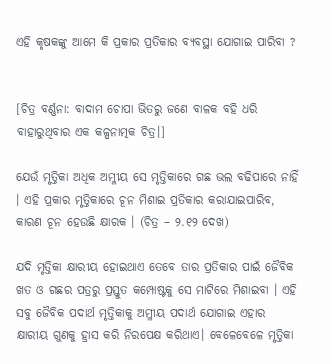ଏହି କୃଷକଙ୍କୁ ଆମେ କି ପ୍ରକାର ପ୍ରତିକାର ବ୍ୟବସ୍ଥା ଯୋଗାଇ ପାରିବା ?


[ଚିତ୍ର ବର୍ଣ୍ଣନା: ବାଦାମ ଚୋପା ଭିତରୁ ଜଣେ ବାଳକ ବହି ଧରି ବାହାରୁଥିବାର ଏକ କଳ୍ପନାତ୍ମକ ଚିତ୍ର।]

ଯେଉଁ ମୃତ୍ତିକା ଅଧିକ ଅମ୍ଳୀୟ ସେ ମୃତ୍ତିକାରେ ଗଛ ଭଲ ବଢିପାରେ ନାହିଁ । ଏହି ପ୍ରକାର ମୃତ୍ତିକାରେ ଚୂନ ମିଶାଇ ପ୍ରତିକାର କରାଯାଇପାରିବ, କାରଣ ଚୂନ ହେଉଛି କ୍ଷାରକ । (ଚିତ୍ର – ୨.୧୨ ଦେଖ)

ଯଦି ମୃତ୍ତିକା କ୍ଷାରୀୟ ହୋଇଥାଏ ତେବେ ତାର ପ୍ରତିକାର ପାଇଁ ଜୈବିକ ଖତ ଓ ଗଛର ପତ୍ରରୁ ପ୍ରସ୍ତୁତ କମ୍ପୋଷ୍ଟକୁ ସେ ମାଟିରେ ମିଶାଇବା । ଏହି ସବୁ ଜୈବିକ ପଦାର୍ଥ ମୃତ୍ତିକାକୁ ଅମ୍ଳୀୟ ପଦାର୍ଥ ଯୋଗାଇ ଏହାର କ୍ଷାରୀୟ ଗୁଣକୁ ହ୍ରାସ କରି ନିରପେକ୍ଷ କରିଥାଏ। ବେଳେବେଳେ ମୃତ୍ତିକା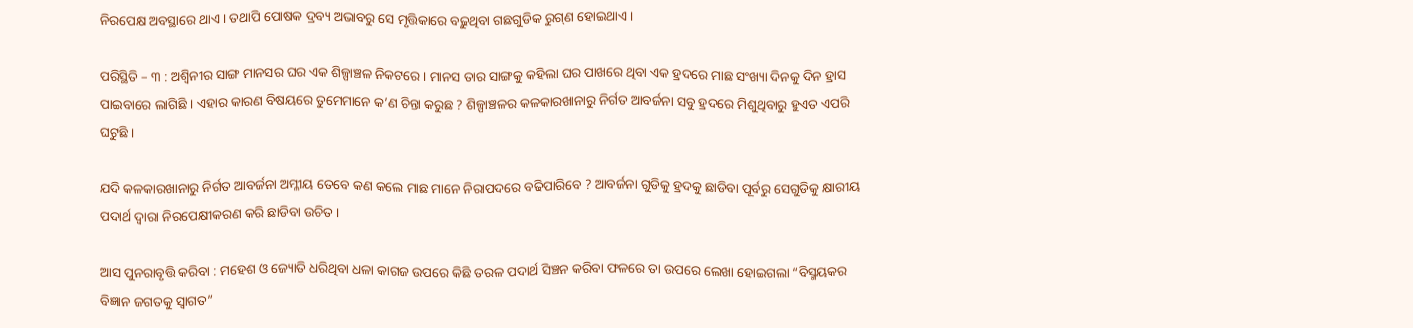ନିରପେକ୍ଷ ଅବସ୍ଥାରେ ଥାଏ । ତଥାପି ପୋଷକ ଦ୍ରବ୍ୟ ଅଭାବରୁ ସେ ମୃତ୍ତିକାରେ ବଢ଼ୁଥିବା ଗଛଗୁଡିକ ରୁଗ୍‌ଣ ହୋଇଥାଏ ।

ପରିସ୍ଥିତି – ୩ : ଅଶ୍ୱିନୀର ସାଙ୍ଗ ମାନସର ଘର ଏକ ଶିଳ୍ପାଞ୍ଚଳ ନିକଟରେ । ମାନସ ତାର ସାଙ୍ଗକୁ କହିଲା ଘର ପାଖରେ ଥିବା ଏକ ହ୍ରଦରେ ମାଛ ସଂଖ୍ୟା ଦିନକୁ ଦିନ ହ୍ରାସ ପାଇବାରେ ଲାଗିଛି । ଏହାର କାରଣ ବିଷୟରେ ତୁମେମାନେ କ’ଣ ଚିନ୍ତା କରୁଛ ? ଶିଳ୍ପାଞ୍ଚଳର କଳକାରଖାନାରୁ ନିର୍ଗତ ଆବର୍ଜନା ସବୁ ହ୍ରଦରେ ମିଶୁଥିବାରୁ ହୁଏତ ଏପରି ଘଟୁଛି ।

ଯଦି କଳକାରଖାନାରୁ ନିର୍ଗତ ଆବର୍ଜନା ଅମ୍ଳୀୟ ତେବେ କଣ କଲେ ମାଛ ମାନେ ନିରାପଦରେ ବଢିପାରିବେ ? ଆବର୍ଜନା ଗୁଡିକୁ ହ୍ରଦକୁ ଛାଡିବା ପୂର୍ବରୁ ସେଗୁଡିକୁ କ୍ଷାରୀୟ ପଦାର୍ଥ ଦ୍ଵାରା ନିରପେକ୍ଷୀକରଣ କରି ଛାଡିବା ଉଚିତ ।

ଆସ ପୁନରାବୃତ୍ତି କରିବା : ମହେଶ ଓ ଜ୍ୟୋତି ଧରିଥିବା ଧଳା କାଗଜ ଉପରେ କିଛି ତରଳ ପଦାର୍ଥ ସିଞ୍ଚନ କରିବା ଫଳରେ ତା ଉପରେ ଲେଖା ହୋଇଗଲା “ବିସ୍ମୟକର ବିଜ୍ଞାନ ଜଗତକୁ ସ୍ଵାଗତ”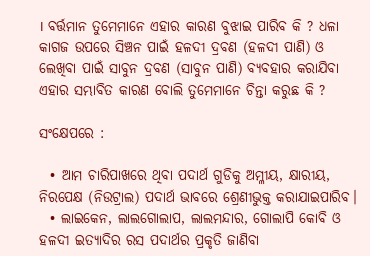। ବର୍ତ୍ତମାନ ତୁମେମାନେ ଏହାର କାରଣ ବୁଝାଇ ପାରିବ କି ? ଧଳା କାଗଜ ଉପରେ ସିଞ୍ଚନ ପାଇଁ ହଳଦୀ ଦ୍ରବଣ (ହଳଦୀ ପାଣି) ଓ ଲେଖିବା ପାଇଁ ସାବୁନ ଦ୍ରବଣ (ସାବୁନ ପାଣି) ବ୍ୟବହାର କରାଯିବା ଏହାର ସମ୍ଭାବିତ କାରଣ ବୋଲି ତୁମେମାନେ ଚିନ୍ତା କରୁଛ କି ?

ସଂକ୍ଷେପରେ :

  • ଆମ ଚାରିପାଖରେ ଥିବା ପଦାର୍ଥ ଗୁଡିକୁ ଅମ୍ଳୀୟ, କ୍ଷାରୀୟ, ନିରପେକ୍ଷ (ନିଉଟ୍ରାଲ) ପଦାର୍ଥ ଭାବରେ ଶ୍ରେଣୀଭୁକ୍ତ କରାଯାଇପାରିବ।
  • ଲାଇକେନ, ଲାଲଗୋଲାପ, ଲାଲମନ୍ଦାର, ଗୋଲାପି କୋବି ଓ ହଳଦୀ ଇତ୍ୟାଦିର ରସ ପଦାର୍ଥର ପ୍ରକୃତି ଜାଣିବା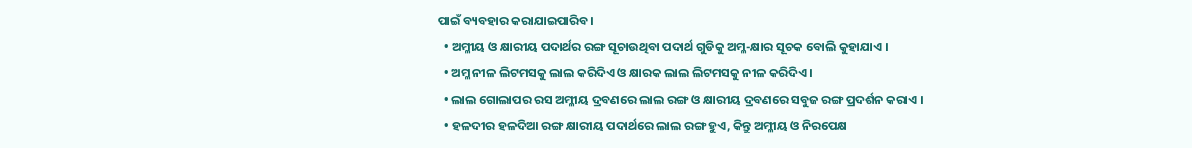ପାଇଁ ବ୍ୟବହାର କରାଯାଇପାରିବ ।
  • ଅମ୍ଳୀୟ ଓ କ୍ଷାରୀୟ ପଦାର୍ଥର ରଙ୍ଗ ସୂଚାଉଥିବା ପଦାର୍ଥ ଗୁଡିକୁ ଅମ୍ଳ-କ୍ଷାର ସୂଚକ ବୋଲି କୁହାଯାଏ ।
  • ଅମ୍ଳ ନୀଳ ଲିଟମସକୁ ଲାଲ କରିଦିଏ ଓ କ୍ଷାରକ ଲାଲ ଲିଟମସକୁ ନୀଳ କରିଦିଏ ।
  • ଲାଲ ଗୋଲାପର ରସ ଅମ୍ଳୀୟ ଦ୍ରବଣରେ ଲାଲ ରଙ୍ଗ ଓ କ୍ଷାରୀୟ ଦ୍ରବଣରେ ସବୁଜ ରଙ୍ଗ ପ୍ରଦର୍ଶନ କରାଏ ।
  • ହଳଦୀର ହଳଦିଆ ରଙ୍ଗ କ୍ଷାରୀୟ ପଦାର୍ଥରେ ଲାଲ ରଙ୍ଗ ହୁଏ, କିନ୍ତୁ ଅମ୍ଳୀୟ ଓ ନିରପେକ୍ଷ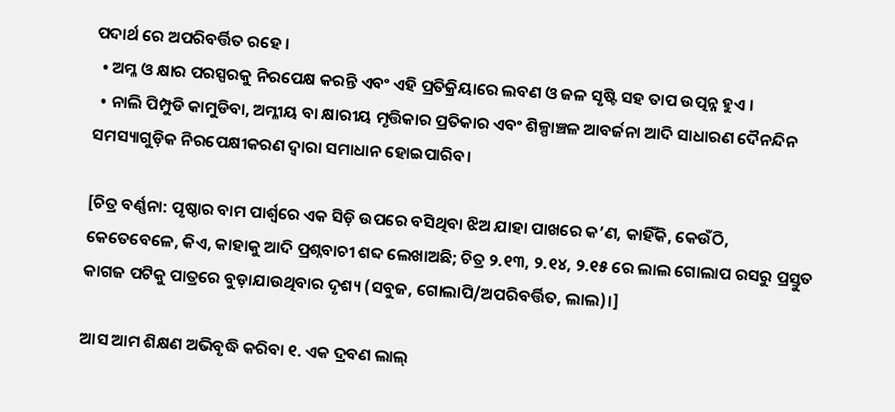ପଦାର୍ଥ ରେ ଅପରିବର୍ତ୍ତିତ ରହେ ।
  • ଅମ୍ଳ ଓ କ୍ଷାର ପରସ୍ପରକୁ ନିରପେକ୍ଷ କରନ୍ତି ଏବଂ ଏହି ପ୍ରତିକ୍ରିୟାରେ ଲବଣ ଓ ଜଳ ସୃଷ୍ଟି ସହ ତାପ ଉତ୍ପନ୍ନ ହୁଏ ।
  • ନାଲି ପିମ୍ପୁଡି କାମୁଡିବା, ଅମ୍ଳୀୟ ବା କ୍ଷାରୀୟ ମୃତ୍ତିକାର ପ୍ରତିକାର ଏବଂ ଶିଳ୍ପାଞ୍ଚଳ ଆବର୍ଜନା ଆଦି ସାଧାରଣ ଦୈନନ୍ଦିନ ସମସ୍ୟାଗୁଡ଼ିକ ନିରପେକ୍ଷୀକରଣ ଦ୍ବାରା ସମାଧାନ ହୋଇପାରିବ।

[ଚିତ୍ର ବର୍ଣ୍ଣନା: ପୃଷ୍ଠାର ବାମ ପାର୍ଶ୍ୱରେ ଏକ ସିଡ଼ି ଉପରେ ବସିଥିବା ଝିଅ ଯାହା ପାଖରେ କ’ଣ, କାହିଁକି, କେଉଁଠି, କେତେବେଳେ, କିଏ, କାହାକୁ ଆଦି ପ୍ରଶ୍ନବାଚୀ ଶବ୍ଦ ଲେଖାଅଛି; ଚିତ୍ର ୨.୧୩, ୨.୧୪, ୨.୧୫ ରେ ଲାଲ ଗୋଲାପ ରସରୁ ପ୍ରସ୍ତୁତ କାଗଜ ପଟିକୁ ପାତ୍ରରେ ବୁଡ଼ାଯାଉଥିବାର ଦୃଶ୍ୟ (ସବୁଜ, ଗୋଲାପି/ଅପରିବର୍ତ୍ତିତ, ଲାଲ)।]

ଆସ ଆମ ଶିକ୍ଷଣ ଅଭିବୃଦ୍ଧି କରିବା ୧. ଏକ ଦ୍ରବଣ ଲାଲ୍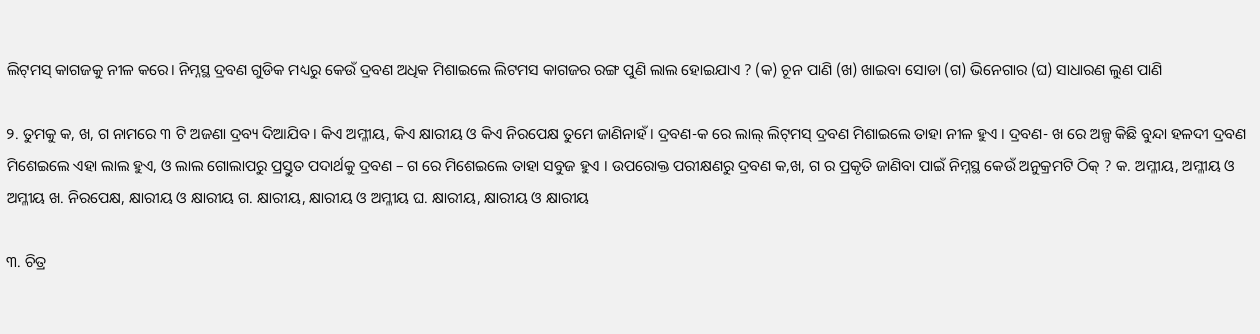ଲିଟ୍‌ମସ୍ କାଗଜକୁ ନୀଳ କରେ। ନିମ୍ନସ୍ଥ ଦ୍ରବଣ ଗୁଡିକ ମଧ୍ୟରୁ କେଉଁ ଦ୍ରବଣ ଅଧିକ ମିଶାଇଲେ ଲିଟମସ କାଗଜର ରଙ୍ଗ ପୁଣି ଲାଲ ହୋଇଯାଏ ? (କ) ଚୂନ ପାଣି (ଖ) ଖାଇବା ସୋଡା (ଗ) ଭିନେଗାର (ଘ) ସାଧାରଣ ଲୁଣ ପାଣି

୨. ତୁମକୁ କ, ଖ, ଗ ନାମରେ ୩ ଟି ଅଜଣା ଦ୍ରବ୍ୟ ଦିଆଯିବ । କିଏ ଅମ୍ଳୀୟ, କିଏ କ୍ଷାରୀୟ ଓ କିଏ ନିରପେକ୍ଷ ତୁମେ ଜାଣିନାହଁ। ଦ୍ରବଣ-କ ରେ ଲାଲ୍ ଲିଟ୍‌ମସ୍ ଦ୍ରବଣ ମିଶାଇଲେ ତାହା ନୀଳ ହୁଏ । ଦ୍ରବଣ- ଖ ରେ ଅଳ୍ପ କିଛି ବୁନ୍ଦା ହଳଦୀ ଦ୍ରବଣ ମିଶେଇଲେ ଏହା ଲାଲ ହୁଏ, ଓ ଲାଲ ଗୋଲାପରୁ ପ୍ରସ୍ତୁତ ପଦାର୍ଥକୁ ଦ୍ରବଣ – ଗ ରେ ମିଶେଇଲେ ତାହା ସବୁଜ ହୁଏ । ଉପରୋକ୍ତ ପରୀକ୍ଷଣରୁ ଦ୍ରବଣ କ,ଖ, ଗ ର ପ୍ରକୃତି ଜାଣିବା ପାଇଁ ନିମ୍ନସ୍ଥ କେଉଁ ଅନୁକ୍ରମଟି ଠିକ୍ ? କ. ଅମ୍ଳୀୟ, ଅମ୍ଳୀୟ ଓ ଅମ୍ଳୀୟ ଖ. ନିରପେକ୍ଷ, କ୍ଷାରୀୟ ଓ କ୍ଷାରୀୟ ଗ. କ୍ଷାରୀୟ, କ୍ଷାରୀୟ ଓ ଅମ୍ଳୀୟ ଘ. କ୍ଷାରୀୟ, କ୍ଷାରୀୟ ଓ କ୍ଷାରୀୟ

୩. ଚିତ୍ର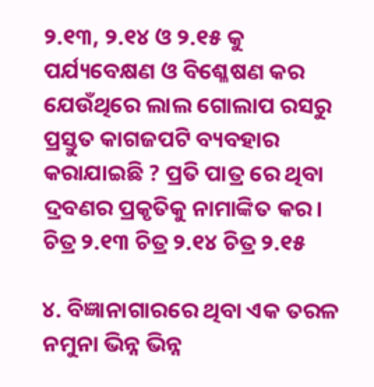୨.୧୩, ୨.୧୪ ଓ ୨.୧୫ କୁ ପର୍ଯ୍ୟବେକ୍ଷଣ ଓ ବିଶ୍ଳେଷଣ କର ଯେଉଁଥିରେ ଲାଲ ଗୋଲାପ ରସରୁ ପ୍ରସ୍ତୁତ କାଗଜପଟି ବ୍ୟବହାର କରାଯାଇଛି ? ପ୍ରତି ପାତ୍ର ରେ ଥିବା ଦ୍ରବଣର ପ୍ରକୃତିକୁ ନାମାଙ୍କିତ କର। ଚିତ୍ର ୨.୧୩ ଚିତ୍ର ୨.୧୪ ଚିତ୍ର ୨.୧୫

୪. ବିଜ୍ଞାନାଗାରରେ ଥିବା ଏକ ତରଳ ନମୁନା ଭିନ୍ନ ଭିନ୍ନ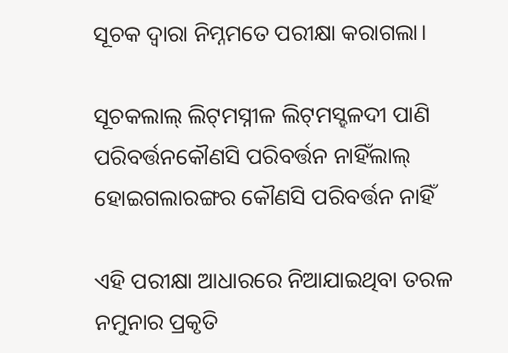ସୂଚକ ଦ୍ବାରା ନିମ୍ନମତେ ପରୀକ୍ଷା କରାଗଲା।

ସୂଚକଲାଲ୍ ଲିଟ୍‌ମସ୍ନୀଳ ଲିଟ୍‌ମସ୍ହଳଦୀ ପାଣି
ପରିବର୍ତ୍ତନକୌଣସି ପରିବର୍ତ୍ତନ ନାହିଁଲାଲ୍ ହୋଇଗଲାରଙ୍ଗର କୌଣସି ପରିବର୍ତ୍ତନ ନାହିଁ

ଏହି ପରୀକ୍ଷା ଆଧାରରେ ନିଆଯାଇଥିବା ତରଳ ନମୁନାର ପ୍ରକୃତି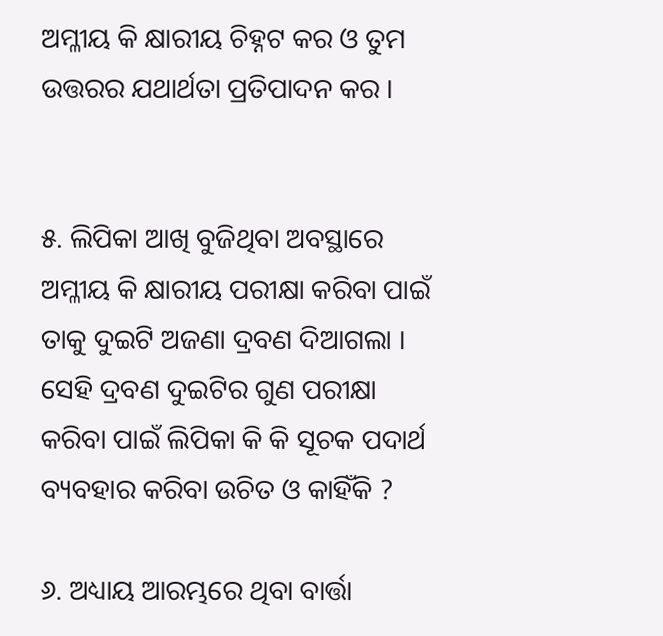ଅମ୍ଳୀୟ କି କ୍ଷାରୀୟ ଚିହ୍ନଟ କର ଓ ତୁମ ଉତ୍ତରର ଯଥାର୍ଥତା ପ୍ରତିପାଦନ କର ।


୫. ଲିପିକା ଆଖି ବୁଜିଥିବା ଅବସ୍ଥାରେ ଅମ୍ଳୀୟ କି କ୍ଷାରୀୟ ପରୀକ୍ଷା କରିବା ପାଇଁ ତାକୁ ଦୁଇଟି ଅଜଣା ଦ୍ରବଣ ଦିଆଗଲା । ସେହି ଦ୍ରବଣ ଦୁଇଟିର ଗୁଣ ପରୀକ୍ଷା କରିବା ପାଇଁ ଲିପିକା କି କି ସୂଚକ ପଦାର୍ଥ ବ୍ୟବହାର କରିବା ଉଚିତ ଓ କାହିଁକି ?

୬. ଅଧ୍ୟାୟ ଆରମ୍ଭରେ ଥିବା ବାର୍ତ୍ତା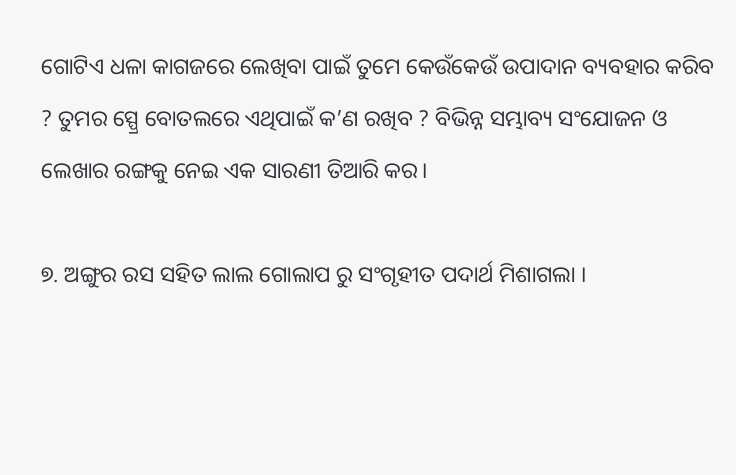ଗୋଟିଏ ଧଳା କାଗଜରେ ଲେଖିବା ପାଇଁ ତୁମେ କେଉଁକେଉଁ ଉପାଦାନ ବ୍ୟବହାର କରିବ ? ତୁମର ସ୍ପ୍ରେ ବୋତଲରେ ଏଥିପାଇଁ କ’ଣ ରଖିବ ? ବିଭିନ୍ନ ସମ୍ଭାବ୍ୟ ସଂଯୋଜନ ଓ ଲେଖାର ରଙ୍ଗକୁ ନେଇ ଏକ ସାରଣୀ ତିଆରି କର।

୭. ଅଙ୍ଗୁର ରସ ସହିତ ଲାଲ ଗୋଲାପ ରୁ ସଂଗୃହୀତ ପଦାର୍ଥ ମିଶାଗଲା ।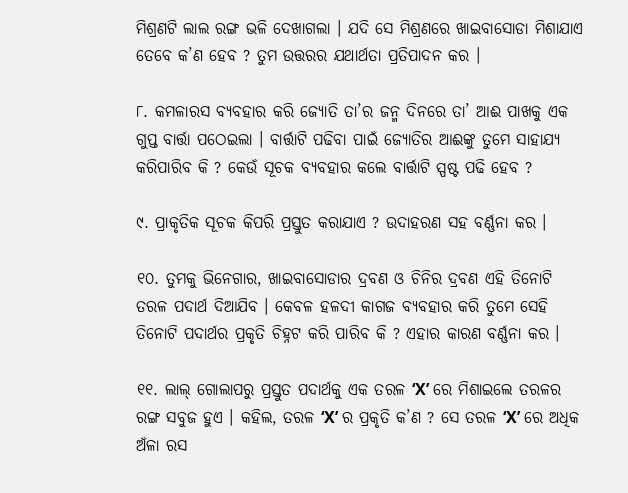ମିଶ୍ରଣଟି ଲାଲ ରଙ୍ଗ ଭଳି ଦେଖାଗଲା । ଯଦି ସେ ମିଶ୍ରଣରେ ଖାଇବାସୋଡା ମିଶାଯାଏ ତେବେ କ’ଣ ହେବ ? ତୁମ ଉତ୍ତରର ଯଥାର୍ଥତା ପ୍ରତିପାଦନ କର ।

୮. କମଳାରସ ବ୍ୟବହାର କରି ଜ୍ୟୋତି ତା’ର ଜନ୍ମ ଦିନରେ ତା’ ଆଈ ପାଖକୁ ଏକ ଗୁପ୍ତ ବାର୍ତ୍ତା ପଠେଇଲା । ବାର୍ତ୍ତାଟି ପଢିବା ପାଇଁ ଜ୍ୟୋତିର ଆଈଙ୍କୁ ତୁମେ ସାହାଯ୍ୟ କରିପାରିବ କି ? କେଉଁ ସୂଚକ ବ୍ୟବହାର କଲେ ବାର୍ତ୍ତାଟି ସ୍ପଷ୍ଟ ପଢି ହେବ ?

୯. ପ୍ରାକୃତିକ ସୂଚକ କିପରି ପ୍ରସ୍ତୁତ କରାଯାଏ ? ଉଦାହରଣ ସହ ବର୍ଣ୍ଣନା କର ।

୧୦. ତୁମକୁ ଭିନେଗାର, ଖାଇବାସୋଡାର ଦ୍ରବଣ ଓ ଚିନିର ଦ୍ରବଣ ଏହି ତିନୋଟି ତରଳ ପଦାର୍ଥ ଦିଆଯିବ । କେବଳ ହଳଦୀ କାଗଜ ବ୍ୟବହାର କରି ତୁମେ ସେହି ତିନୋଟି ପଦାର୍ଥର ପ୍ରକୃତି ଚିହ୍ନଟ କରି ପାରିବ କି ? ଏହାର କାରଣ ବର୍ଣ୍ଣନା କର ।

୧୧. ଲାଲ୍ ଗୋଲାପରୁ ପ୍ରସ୍ତୁତ ପଦାର୍ଥକୁ ଏକ ତରଳ ‘X’ ରେ ମିଶାଇଲେ ତରଳର ରଙ୍ଗ ସବୁଜ ହୁଏ । କହିଲ, ତରଳ ‘X’ ର ପ୍ରକୃତି କ’ଣ ? ସେ ତରଳ ‘X’ ରେ ଅଧିକ ଅଁଳା ରସ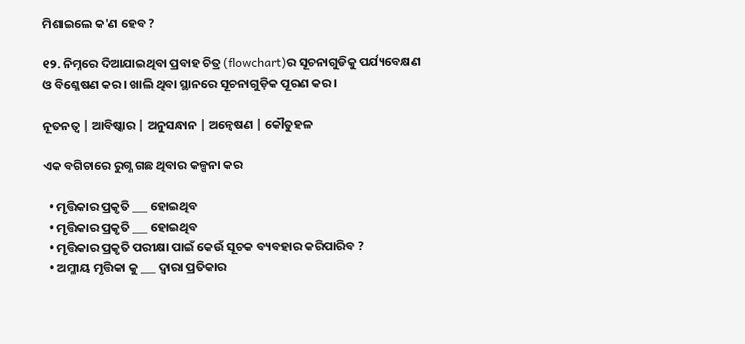ମିଶାଇଲେ କ'ଣ ହେବ ?

୧୨. ନିମ୍ନରେ ଦିଆଯାଇଥିବା ପ୍ରବାହ ଚିତ୍ର (flowchart)ର ସୂଚନାଗୁଡିକୁ ପର୍ଯ୍ୟବେକ୍ଷଣ ଓ ବିଶ୍ଳେଷଣ କର । ଖାଲି ଥିବା ସ୍ଥାନରେ ସୂଚନାଗୁଡ଼ିକ ପୂରଣ କର ।

ନୂତନତ୍ବ | ଆବିଷ୍କାର | ଅନୁସନ୍ଧାନ | ଅନ୍ବେଷଣ | କୌତୁହଳ

ଏକ ବଗିଚାରେ ରୁଗ୍ଣ ଗଛ ଥିବାର କଳ୍ପନା କର

  • ମୃତ୍ତିକାର ପ୍ରକୃତି ___ ହୋଇଥିବ
  • ମୃତ୍ତିକାର ପ୍ରକୃତି ___ ହୋଇଥିବ
  • ମୃତ୍ତିକାର ପ୍ରକୃତି ପରୀକ୍ଷା ପାଇଁ କେଉଁ ସୂଚକ ବ୍ୟବହାର କରିପାରିବ ?
  • ଅମ୍ଳୀୟ ମୃତ୍ତିକା କୁ ___ ଦ୍ବାରା ପ୍ରତିକାର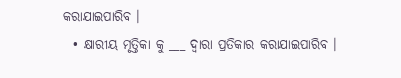କରାଯାଇପାରିବ ।
  • କ୍ଷାରୀୟ ମୃତ୍ତିକା କୁ ___ ଦ୍ଵାରା ପ୍ରତିକାର କରାଯାଇପାରିବ ।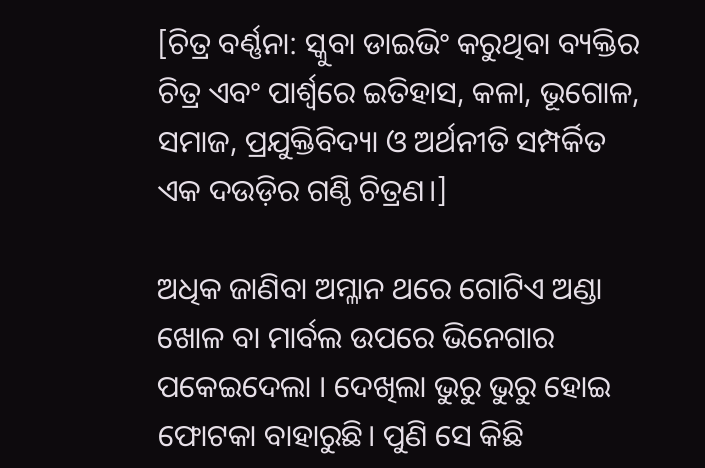[ଚିତ୍ର ବର୍ଣ୍ଣନା: ସ୍କୁବା ଡାଇଭିଂ କରୁଥିବା ବ୍ୟକ୍ତିର ଚିତ୍ର ଏବଂ ପାର୍ଶ୍ୱରେ ଇତିହାସ, କଳା, ଭୂଗୋଳ, ସମାଜ, ପ୍ରଯୁକ୍ତିବିଦ୍ୟା ଓ ଅର୍ଥନୀତି ସମ୍ପର୍କିତ ଏକ ଦଉଡ଼ିର ଗଣ୍ଠି ଚିତ୍ରଣ।]

ଅଧିକ ଜାଣିବା ଅମ୍ଳାନ ଥରେ ଗୋଟିଏ ଅଣ୍ଡା ଖୋଳ ବା ମାର୍ବଲ ଉପରେ ଭିନେଗାର ପକେଇଦେଲା । ଦେଖିଲା ଭୁରୁ ଭୁରୁ ହୋଇ ଫୋଟକା ବାହାରୁଛି। ପୁଣି ସେ କିଛି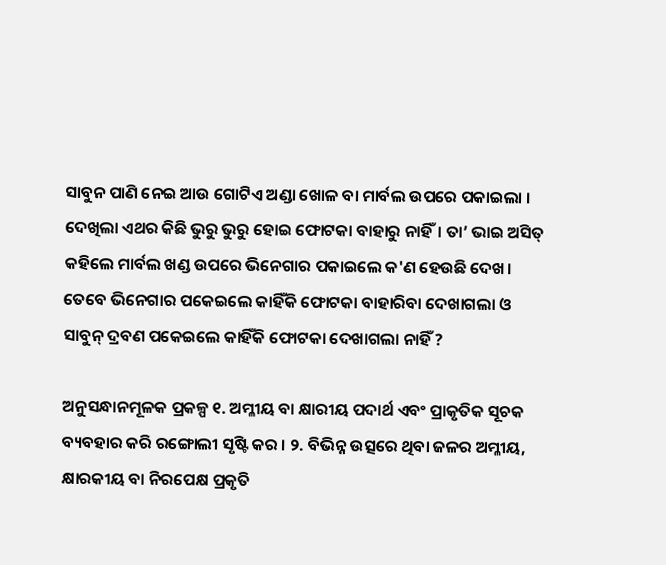ସାବୁନ ପାଣି ନେଇ ଆଉ ଗୋଟିଏ ଅଣ୍ଡା ଖୋଳ ବା ମାର୍ବଲ ଉପରେ ପକାଇଲା । ଦେଖିଲା ଏଥର କିଛି ଭୁରୁ ଭୁରୁ ହୋଇ ଫୋଟକା ବାହାରୁ ନାହିଁ। ତା’ ଭାଇ ଅସିତ୍ କହିଲେ ମାର୍ବଲ ଖଣ୍ଡ ଉପରେ ଭିନେଗାର ପକାଇଲେ କ'ଣ ହେଉଛି ଦେଖ। ତେବେ ଭିନେଗାର ପକେଇଲେ କାହିଁକି ଫୋଟକା ବାହାରିବା ଦେଖାଗଲା ଓ ସାବୁନ୍ ଦ୍ରବଣ ପକେଇଲେ କାହିଁକି ଫୋଟକା ଦେଖାଗଲା ନାହିଁ ?

ଅନୁସନ୍ଧାନମୂଳକ ପ୍ରକଳ୍ପ ୧. ଅମ୍ଳୀୟ ବା କ୍ଷାରୀୟ ପଦାର୍ଥ ଏବଂ ପ୍ରାକୃତିକ ସୂଚକ ବ୍ୟବହାର କରି ରଙ୍ଗୋଲୀ ସୃଷ୍ଟି କର । ୨. ବିଭିନ୍ନ ଉତ୍ସରେ ଥିବା ଜଳର ଅମ୍ଳୀୟ, କ୍ଷାରକୀୟ ବା ନିରପେକ୍ଷ ପ୍ରକୃତି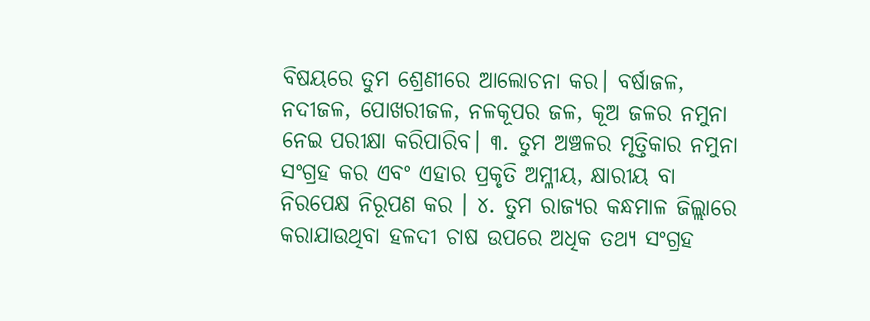ବିଷୟରେ ତୁମ ଶ୍ରେଣୀରେ ଆଲୋଚନା କର। ବର୍ଷାଜଳ, ନଦୀଜଳ, ପୋଖରୀଜଳ, ନଳକୂପର ଜଳ, କୂଅ ଜଳର ନମୁନା ନେଇ ପରୀକ୍ଷା କରିପାରିବ। ୩. ତୁମ ଅଞ୍ଚଳର ମୃତ୍ତିକାର ନମୁନା ସଂଗ୍ରହ କର ଏବଂ ଏହାର ପ୍ରକୃତି ଅମ୍ଳୀୟ, କ୍ଷାରୀୟ ବା ନିରପେକ୍ଷ ନିରୂପଣ କର । ୪. ତୁମ ରାଜ୍ୟର କନ୍ଧମାଳ ଜିଲ୍ଲାରେ କରାଯାଉଥିବା ହଳଦୀ ଚାଷ ଉପରେ ଅଧିକ ତଥ୍ୟ ସଂଗ୍ରହ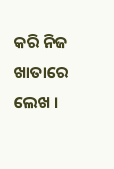କରି ନିଜ ଖାତାରେ ଲେଖ ।